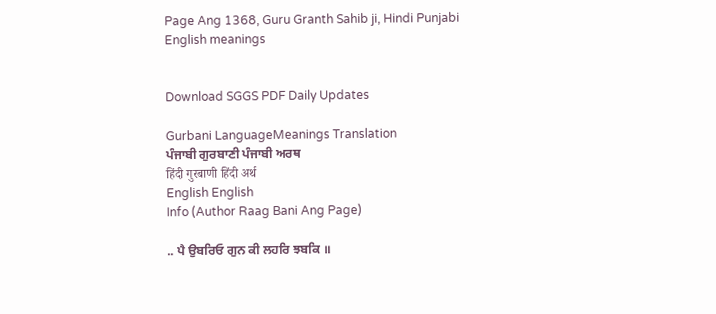Page Ang 1368, Guru Granth Sahib ji, Hindi Punjabi English meanings


Download SGGS PDF Daily Updates

Gurbani LanguageMeanings Translation
ਪੰਜਾਬੀ ਗੁਰਬਾਣੀ ਪੰਜਾਬੀ ਅਰਥ
हिंदी गुरबाणी हिंदी अर्थ
English English
Info (Author Raag Bani Ang Page)

.. ਪੈ ਉਬਰਿਓ ਗੁਨ ਕੀ ਲਹਰਿ ਝਬਕਿ ॥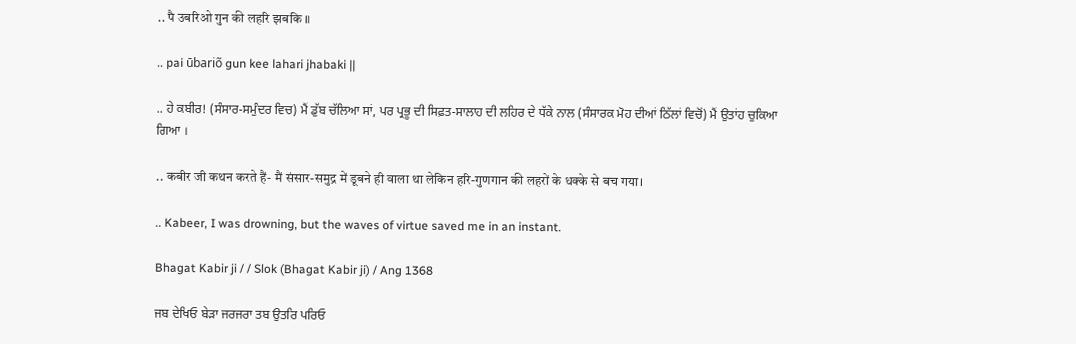.. पै उबरिओ गुन की लहरि झबकि ॥

.. pai ūbariõ gun kee lahari jhabaki ||

.. ਹੇ ਕਬੀਰ! (ਸੰਸਾਰ-ਸਮੁੰਦਰ ਵਿਚ) ਮੈਂ ਡੁੱਬ ਚੱਲਿਆ ਸਾਂ, ਪਰ ਪ੍ਰਭੂ ਦੀ ਸਿਫ਼ਤ-ਸਾਲਾਹ ਦੀ ਲਹਿਰ ਦੇ ਧੱਕੇ ਨਾਲ (ਸੰਸਾਰਕ ਮੋਹ ਦੀਆਂ ਠਿੱਲਾਂ ਵਿਚੋਂ) ਮੈਂ ਉਤਾਂਹ ਚੁਕਿਆ ਗਿਆ ।

.. कबीर जी कथन करते हैं- मैं संसार-समुद्र में डूबने ही वाला था लेकिन हरि-गुणगान की लहरों के धक्के से बच गया।

.. Kabeer, I was drowning, but the waves of virtue saved me in an instant.

Bhagat Kabir ji / / Slok (Bhagat Kabir ji) / Ang 1368

ਜਬ ਦੇਖਿਓ ਬੇੜਾ ਜਰਜਰਾ ਤਬ ਉਤਰਿ ਪਰਿਓ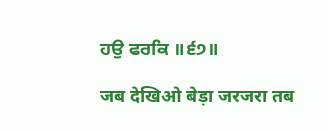ਹਉ ਫਰਕਿ ॥੬੭॥

जब देखिओ बेड़ा जरजरा तब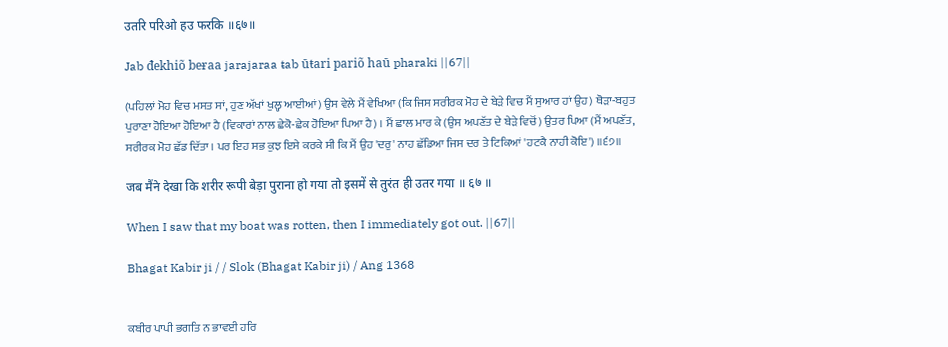उतरि परिओ हउ फरकि ॥६७॥

Jab đekhiõ beɍaa jarajaraa ŧab ūŧari pariõ haū pharaki ||67||

(ਪਹਿਲਾਂ ਮੋਹ ਵਿਚ ਮਸਤ ਸਾਂ, ਹੁਣ ਅੱਖਾਂ ਖੁਲ੍ਹ ਆਈਆਂ) ਉਸ ਵੇਲੇ ਮੈਂ ਵੇਖਿਆ (ਕਿ ਜਿਸ ਸਰੀਰਕ ਮੋਹ ਦੇ ਬੇੜੇ ਵਿਚ ਮੈਂ ਸੁਆਰ ਹਾਂ ਉਹ) ਥੋੜਾ-ਬਹੁਤ ਪੁਰਾਣਾ ਹੋਇਆ ਹੋਇਆ ਹੈ (ਵਿਕਾਰਾਂ ਨਾਲ ਛੇਕੋ-ਛੇਕ ਹੋਇਆ ਪਿਆ ਹੈ) । ਮੈਂ ਛਾਲ ਮਾਰ ਕੇ (ਉਸ ਅਪਣੱਤ ਦੇ ਬੇੜੇ ਵਿਚੋਂ) ਉਤਰ ਪਿਆ (ਮੈਂ ਅਪਣੱਤ, ਸਰੀਰਕ ਮੋਹ ਛੱਡ ਦਿੱਤਾ । ਪਰ ਇਹ ਸਭ ਕੁਝ ਇਸੇ ਕਰਕੇ ਸੀ ਕਿ ਮੈਂ ਉਹ 'ਦਰੁ' ਨਾਹ ਛੱਡਿਆ ਜਿਸ ਦਰ ਤੇ ਟਿਕਿਆਂ 'ਹਟਕੈ ਨਾਹੀ ਕੋਇ') ॥੬੭॥

जब मैंने देखा कि शरीर रूपी बेड़ा पुराना हो गया तो इसमें से तुरंत ही उतर गया ॥ ६७ ॥

When I saw that my boat was rotten, then I immediately got out. ||67||

Bhagat Kabir ji / / Slok (Bhagat Kabir ji) / Ang 1368


ਕਬੀਰ ਪਾਪੀ ਭਗਤਿ ਨ ਭਾਵਈ ਹਰਿ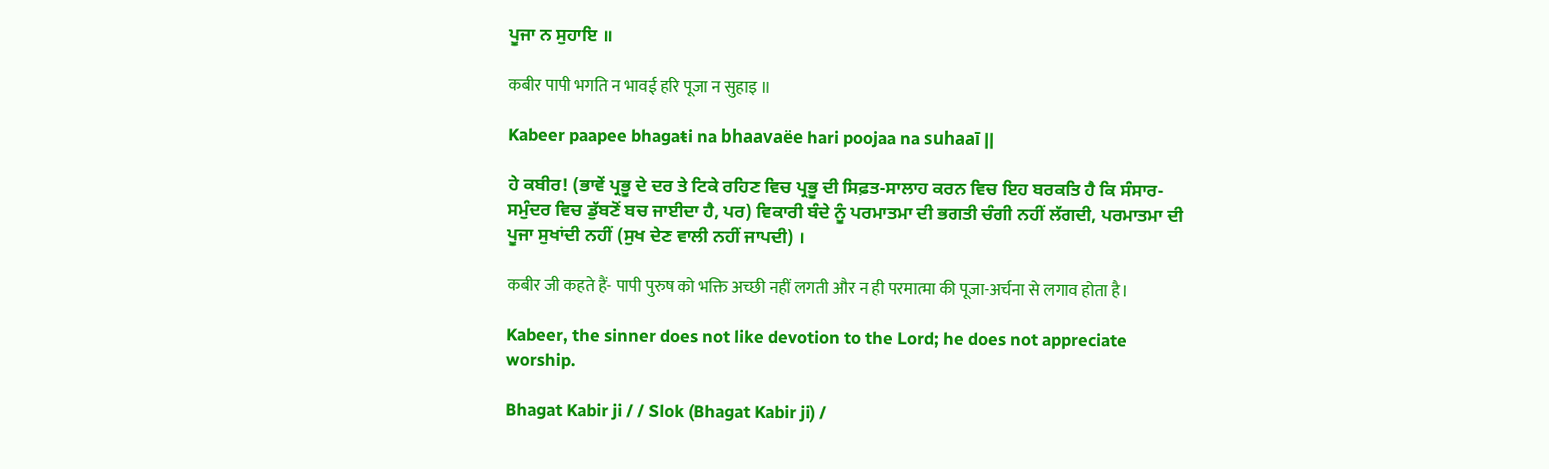ਪੂਜਾ ਨ ਸੁਹਾਇ ॥

कबीर पापी भगति न भावई हरि पूजा न सुहाइ ॥

Kabeer paapee bhagaŧi na bhaavaëe hari poojaa na suhaaī ||

ਹੇ ਕਬੀਰ! (ਭਾਵੇਂ ਪ੍ਰਭੂ ਦੇ ਦਰ ਤੇ ਟਿਕੇ ਰਹਿਣ ਵਿਚ ਪ੍ਰਭੂ ਦੀ ਸਿਫ਼ਤ-ਸਾਲਾਹ ਕਰਨ ਵਿਚ ਇਹ ਬਰਕਤਿ ਹੈ ਕਿ ਸੰਸਾਰ-ਸਮੁੰਦਰ ਵਿਚ ਡੁੱਬਣੋਂ ਬਚ ਜਾਈਦਾ ਹੈ, ਪਰ) ਵਿਕਾਰੀ ਬੰਦੇ ਨੂੰ ਪਰਮਾਤਮਾ ਦੀ ਭਗਤੀ ਚੰਗੀ ਨਹੀਂ ਲੱਗਦੀ, ਪਰਮਾਤਮਾ ਦੀ ਪੂਜਾ ਸੁਖਾਂਦੀ ਨਹੀਂ (ਸੁਖ ਦੇਣ ਵਾਲੀ ਨਹੀਂ ਜਾਪਦੀ) ।

कबीर जी कहते हैं- पापी पुरुष को भक्ति अच्छी नहीं लगती और न ही परमात्मा की पूजा-अर्चना से लगाव होता है।

Kabeer, the sinner does not like devotion to the Lord; he does not appreciate worship.

Bhagat Kabir ji / / Slok (Bhagat Kabir ji) /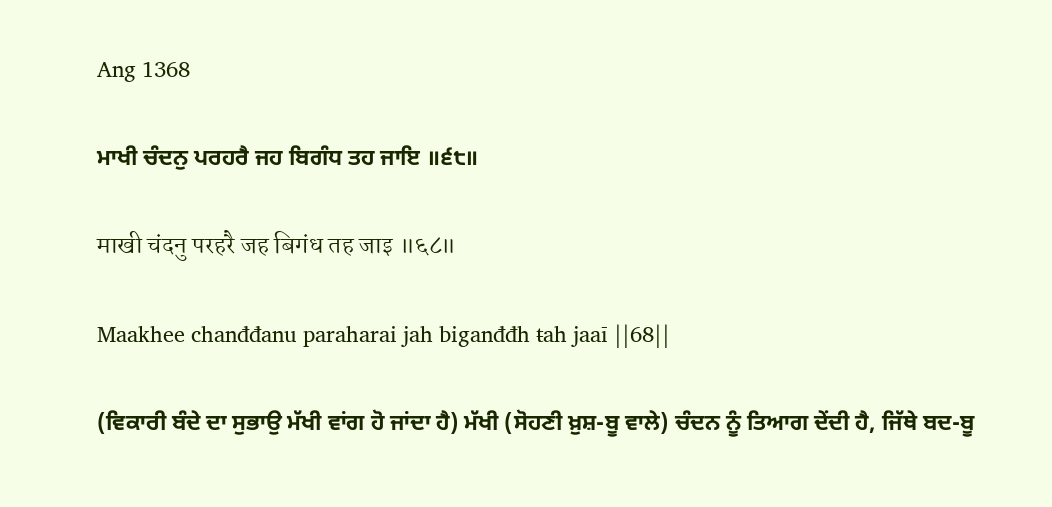Ang 1368

ਮਾਖੀ ਚੰਦਨੁ ਪਰਹਰੈ ਜਹ ਬਿਗੰਧ ਤਹ ਜਾਇ ॥੬੮॥

माखी चंदनु परहरै जह बिगंध तह जाइ ॥६८॥

Maakhee chanđđanu paraharai jah biganđđh ŧah jaaī ||68||

(ਵਿਕਾਰੀ ਬੰਦੇ ਦਾ ਸੁਭਾਉ ਮੱਖੀ ਵਾਂਗ ਹੋ ਜਾਂਦਾ ਹੈ) ਮੱਖੀ (ਸੋਹਣੀ ਖ਼ੁਸ਼-ਬੂ ਵਾਲੇ) ਚੰਦਨ ਨੂੰ ਤਿਆਗ ਦੇਂਦੀ ਹੈ, ਜਿੱਥੇ ਬਦ-ਬੂ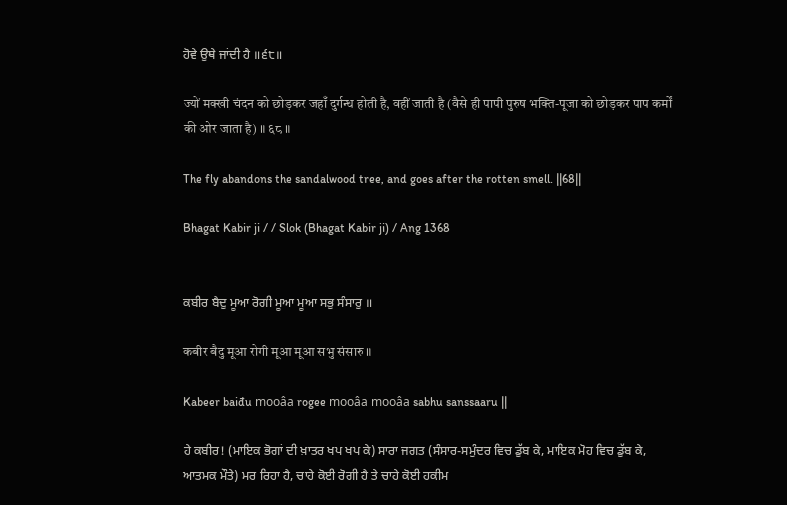ਹੋਵੇ ਉਥੇ ਜਾਂਦੀ ਹੈ ॥੬੮॥

ज्यों मक्खी चंदन को छोड़कर जहाँ दुर्गन्ध होती है, वहीं जाती है (वैसे ही पापी पुरुष भक्ति-पूजा को छोड़कर पाप कर्मों की ओर जाता है) ॥ ६८ ॥

The fly abandons the sandalwood tree, and goes after the rotten smell. ||68||

Bhagat Kabir ji / / Slok (Bhagat Kabir ji) / Ang 1368


ਕਬੀਰ ਬੈਦੁ ਮੂਆ ਰੋਗੀ ਮੂਆ ਮੂਆ ਸਭੁ ਸੰਸਾਰੁ ॥

कबीर बैदु मूआ रोगी मूआ मूआ सभु संसारु ॥

Kabeer baiđu mooâa rogee mooâa mooâa sabhu sanssaaru ||

ਹੇ ਕਬੀਰ! (ਮਾਇਕ ਭੋਗਾਂ ਦੀ ਖ਼ਾਤਰ ਖਪ ਖਪ ਕੇ) ਸਾਰਾ ਜਗਤ (ਸੰਸਾਰ-ਸਮੁੰਦਰ ਵਿਚ ਡੁੱਬ ਕੇ, ਮਾਇਕ ਮੋਹ ਵਿਚ ਡੁੱਬ ਕੇ, ਆਤਮਕ ਮੌਤੇ) ਮਰ ਰਿਹਾ ਹੈ, ਚਾਹੇ ਕੋਈ ਰੋਗੀ ਹੈ ਤੇ ਚਾਹੇ ਕੋਈ ਹਕੀਮ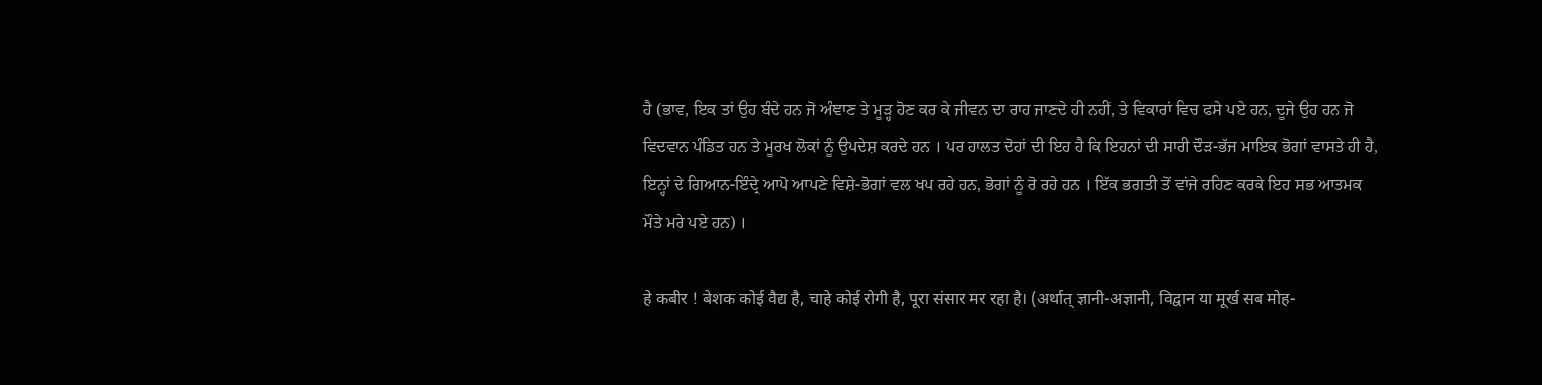ਹੈ (ਭਾਵ, ਇਕ ਤਾਂ ਉਹ ਬੰਦੇ ਹਨ ਜੋ ਅੰਞਾਣ ਤੇ ਮੂੜ੍ਹ ਹੋਣ ਕਰ ਕੇ ਜੀਵਨ ਦਾ ਰਾਹ ਜਾਣਦੇ ਹੀ ਨਹੀਂ, ਤੇ ਵਿਕਾਰਾਂ ਵਿਚ ਫਸੇ ਪਏ ਹਨ, ਦੂਜੇ ਉਹ ਹਨ ਜੋ ਵਿਦਵਾਨ ਪੰਡਿਤ ਹਨ ਤੇ ਮੂਰਖ ਲੋਕਾਂ ਨੂੰ ਉਪਦੇਸ਼ ਕਰਦੇ ਹਨ । ਪਰ ਹਾਲਤ ਦੋਹਾਂ ਦੀ ਇਹ ਹੈ ਕਿ ਇਹਨਾਂ ਦੀ ਸਾਰੀ ਦੌੜ-ਭੱਜ ਮਾਇਕ ਭੋਗਾਂ ਵਾਸਤੇ ਹੀ ਹੈ, ਇਨ੍ਹਾਂ ਦੇ ਗਿਆਨ-ਇੰਦ੍ਰੇ ਆਪੋ ਆਪਣੇ ਵਿਸ਼ੇ-ਭੋਗਾਂ ਵਲ ਖਪ ਰਹੇ ਹਨ, ਭੋਗਾਂ ਨੂੰ ਰੋ ਰਹੇ ਹਨ । ਇੱਕ ਭਗਤੀ ਤੋਂ ਵਾਂਜੇ ਰਹਿਣ ਕਰਕੇ ਇਹ ਸਭ ਆਤਮਕ ਮੌਤੇ ਮਰੇ ਪਏ ਹਨ) ।

हे कबीर ! बेशक कोई वैद्य है, चाहे कोई रोगी है, पूरा संसार मर रहा है। (अर्थात् ज्ञानी-अज्ञानी, विद्वान या मूर्ख सब मोह-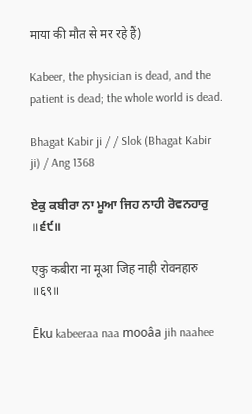माया की मौत से मर रहे हैं)

Kabeer, the physician is dead, and the patient is dead; the whole world is dead.

Bhagat Kabir ji / / Slok (Bhagat Kabir ji) / Ang 1368

ਏਕੁ ਕਬੀਰਾ ਨਾ ਮੂਆ ਜਿਹ ਨਾਹੀ ਰੋਵਨਹਾਰੁ ॥੬੯॥

एकु कबीरा ना मूआ जिह नाही रोवनहारु ॥६९॥

Ēku kabeeraa naa mooâa jih naahee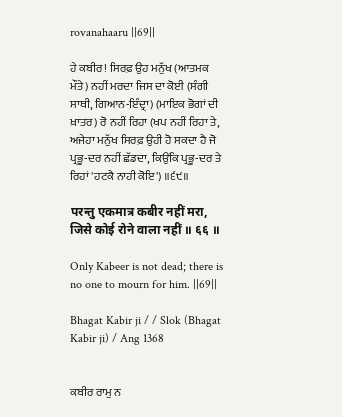rovanahaaru ||69||

ਹੇ ਕਬੀਰ! ਸਿਰਫ਼ ਉਹ ਮਨੁੱਖ (ਆਤਮਕ ਮੌਤੇ) ਨਹੀਂ ਮਰਦਾ ਜਿਸ ਦਾ ਕੋਈ (ਸੰਗੀ ਸਾਥੀ, ਗਿਆਨ-ਇੰਦ੍ਰਾ) (ਮਾਇਕ ਭੋਗਾਂ ਦੀ ਖ਼ਾਤਰ) ਰੋ ਨਹੀਂ ਰਿਹਾ (ਖਪ ਨਹੀਂ ਰਿਹਾ ਤੇ, ਅਜੇਹਾ ਮਨੁੱਖ ਸਿਰਫ਼ ਉਹੀ ਹੋ ਸਕਦਾ ਹੈ ਜੋ ਪ੍ਰਭੂ-ਦਰ ਨਹੀਂ ਛੱਡਦਾ, ਕਿਉਂਕਿ ਪ੍ਰਭੂ-ਦਰ ਤੇ ਰਿਹਾਂ 'ਹਟਕੈ ਨਾਹੀ ਕੋਇ') ॥੬੯॥

परन्तु एकमात्र कबीर नहीं मरा, जिसे कोई रोने वाला नहीं ॥ ६६ ॥

Only Kabeer is not dead; there is no one to mourn for him. ||69||

Bhagat Kabir ji / / Slok (Bhagat Kabir ji) / Ang 1368


ਕਬੀਰ ਰਾਮੁ ਨ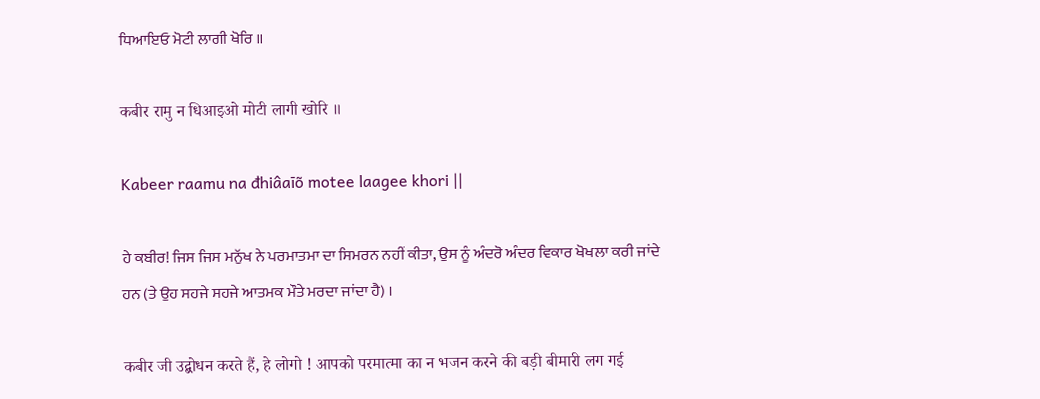ਧਿਆਇਓ ਮੋਟੀ ਲਾਗੀ ਖੋਰਿ ॥

कबीर रामु न धिआइओ मोटी लागी खोरि ॥

Kabeer raamu na đhiâaīõ motee laagee khori ||

ਹੇ ਕਬੀਰ! ਜਿਸ ਜਿਸ ਮਨੁੱਖ ਨੇ ਪਰਮਾਤਮਾ ਦਾ ਸਿਮਰਨ ਨਹੀਂ ਕੀਤਾ, ਉਸ ਨੂੰ ਅੰਦਰੋ ਅੰਦਰ ਵਿਕਾਰ ਖੋਖਲਾ ਕਰੀ ਜਾਂਦੇ ਹਨ (ਤੇ ਉਹ ਸਹਜੇ ਸਹਜੇ ਆਤਮਕ ਮੌਤੇ ਮਰਦਾ ਜਾਂਦਾ ਹੈ) ।

कबीर जी उद्बोधन करते हैं, हे लोगो ! आपको परमात्मा का न भजन करने की बड़ी बीमारी लग गई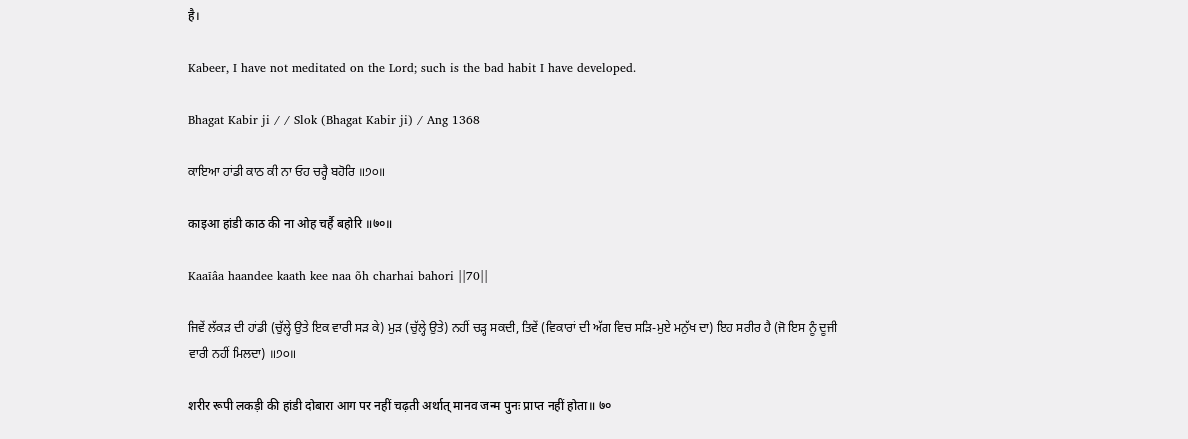है।

Kabeer, I have not meditated on the Lord; such is the bad habit I have developed.

Bhagat Kabir ji / / Slok (Bhagat Kabir ji) / Ang 1368

ਕਾਇਆ ਹਾਂਡੀ ਕਾਠ ਕੀ ਨਾ ਓਹ ਚਰ੍ਹੈ ਬਹੋਰਿ ॥੭੦॥

काइआ हांडी काठ की ना ओह चर्है बहोरि ॥७०॥

Kaaīâa haandee kaath kee naa õh charhai bahori ||70||

ਜਿਵੇਂ ਲੱਕੜ ਦੀ ਹਾਂਡੀ (ਚੁੱਲ੍ਹੇ ਉਤੇ ਇਕ ਵਾਰੀ ਸੜ ਕੇ) ਮੁੜ (ਚੁੱਲ੍ਹੇ ਉਤੇ) ਨਹੀਂ ਚੜ੍ਹ ਸਕਦੀ, ਤਿਵੇਂ (ਵਿਕਾਰਾਂ ਦੀ ਅੱਗ ਵਿਚ ਸੜਿ-ਮੁਏ ਮਨੁੱਖ ਦਾ) ਇਹ ਸਰੀਰ ਹੈ (ਜੋ ਇਸ ਨੂੰ ਦੂਜੀ ਵਾਰੀ ਨਹੀਂ ਮਿਲਦਾ) ॥੭੦॥

शरीर रूपी लकड़ी की हांडी दोबारा आग पर नहीं चढ़ती अर्थात् मानव जन्म पुनः प्राप्त नहीं होता॥ ७०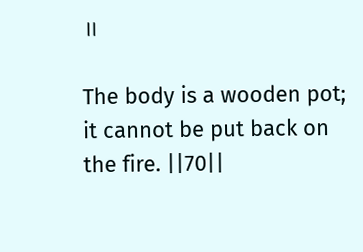॥

The body is a wooden pot; it cannot be put back on the fire. ||70||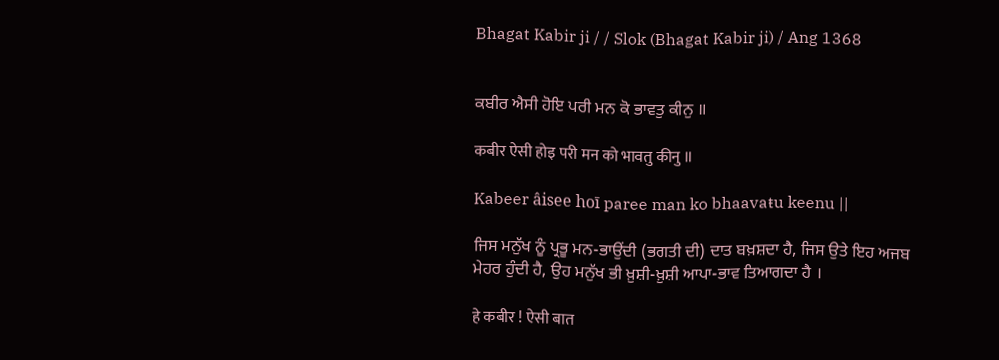Bhagat Kabir ji / / Slok (Bhagat Kabir ji) / Ang 1368


ਕਬੀਰ ਐਸੀ ਹੋਇ ਪਰੀ ਮਨ ਕੋ ਭਾਵਤੁ ਕੀਨੁ ॥

कबीर ऐसी होइ परी मन को भावतु कीनु ॥

Kabeer âisee hoī paree man ko bhaavaŧu keenu ||

ਜਿਸ ਮਨੁੱਖ ਨੂੰ ਪ੍ਰਭੂ ਮਨ-ਭਾਉਂਦੀ (ਭਗਤੀ ਦੀ) ਦਾਤ ਬਖ਼ਸ਼ਦਾ ਹੈ, ਜਿਸ ਉਤੇ ਇਹ ਅਜਬ ਮੇਹਰ ਹੁੰਦੀ ਹੈ, ਉਹ ਮਨੁੱਖ ਭੀ ਖ਼ੁਸ਼ੀ-ਖ਼ੁਸ਼ੀ ਆਪਾ-ਭਾਵ ਤਿਆਗਦਾ ਹੈ ।

हे कबीर ! ऐसी बात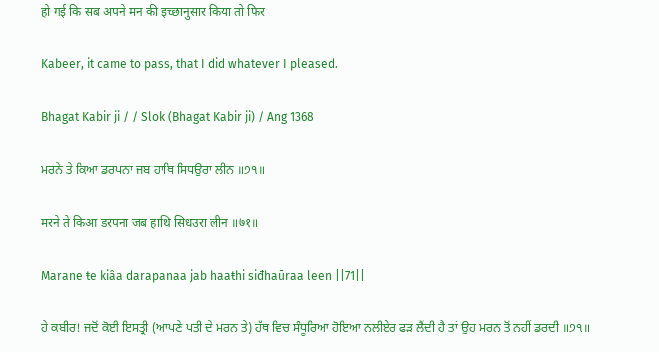हो गई कि सब अपने मन की इच्छानुसार किया तो फिर

Kabeer, it came to pass, that I did whatever I pleased.

Bhagat Kabir ji / / Slok (Bhagat Kabir ji) / Ang 1368

ਮਰਨੇ ਤੇ ਕਿਆ ਡਰਪਨਾ ਜਬ ਹਾਥਿ ਸਿਧਉਰਾ ਲੀਨ ॥੭੧॥

मरने ते किआ डरपना जब हाथि सिधउरा लीन ॥७१॥

Marane ŧe kiâa darapanaa jab haaŧhi siđhaūraa leen ||71||

ਹੇ ਕਬੀਰ! ਜਦੋਂ ਕੋਈ ਇਸਤ੍ਰੀ (ਆਪਣੇ ਪਤੀ ਦੇ ਮਰਨ ਤੇ) ਹੱਥ ਵਿਚ ਸੰਧੂਰਿਆ ਹੋਇਆ ਨਲੀਏਰ ਫੜ ਲੈਂਦੀ ਹੈ ਤਾਂ ਉਹ ਮਰਨ ਤੋਂ ਨਹੀਂ ਡਰਦੀ ॥੭੧॥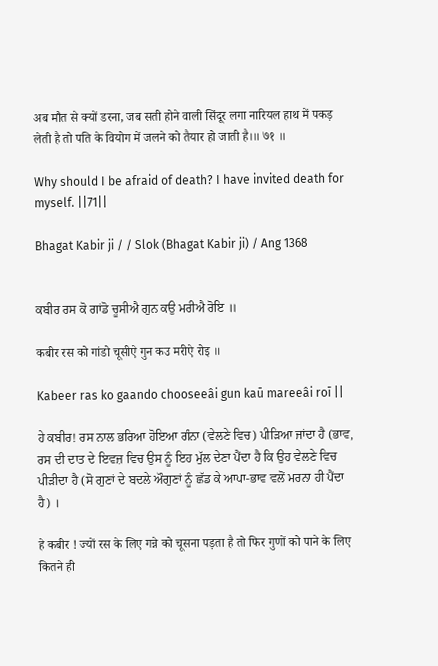अब मौत से क्यों डरना, जब सती होने वाली सिंदूर लगा नारियल हाथ में पकड़ लेती है तो पति के वियोग में जलने को तैयार हो जाती है।॥ ७१ ॥

Why should I be afraid of death? I have invited death for myself. ||71||

Bhagat Kabir ji / / Slok (Bhagat Kabir ji) / Ang 1368


ਕਬੀਰ ਰਸ ਕੋ ਗਾਂਡੋ ਚੂਸੀਐ ਗੁਨ ਕਉ ਮਰੀਐ ਰੋਇ ॥

कबीर रस को गांडो चूसीऐ गुन कउ मरीऐ रोइ ॥

Kabeer ras ko gaando chooseeâi gun kaū mareeâi roī ||

ਹੇ ਕਬੀਰ! ਰਸ ਨਾਲ ਭਰਿਆ ਹੋਇਆ ਗੰਨਾ (ਵੇਲਣੇ ਵਿਚ) ਪੀੜਿਆ ਜਾਂਦਾ ਹੈ (ਭਾਵ, ਰਸ ਦੀ ਦਾਤ ਦੇ ਇਵਜ਼ ਵਿਚ ਉਸ ਨੂੰ ਇਹ ਮੁੱਲ ਦੇਣਾ ਪੈਂਦਾ ਹੈ ਕਿ ਉਹ ਵੇਲਣੇ ਵਿਚ ਪੀੜੀਦਾ ਹੈ (ਸੋ ਗੁਣਾਂ ਦੇ ਬਦਲੇ ਔਗੁਣਾਂ ਨੂੰ ਛੱਡ ਕੇ ਆਪਾ-ਭਾਵ ਵਲੋਂ ਮਰਨਾ ਹੀ ਪੈਂਦਾ ਹੈ) ।

हे कबीर ! ज्यों रस के लिए गन्ने को चूसना पड़ता है तो फिर गुणों को पाने के लिए कितने ही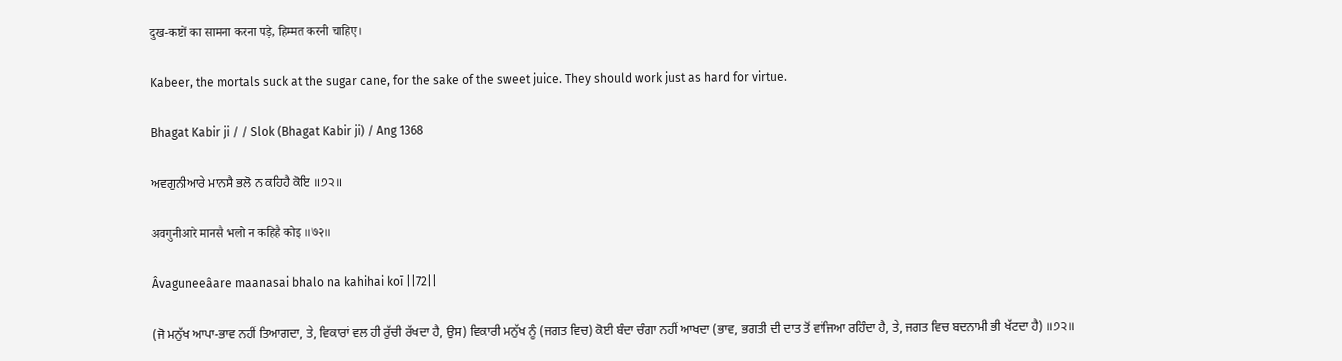दुख-कष्टों का सामना करना पड़े, हिम्मत करनी चाहिए।

Kabeer, the mortals suck at the sugar cane, for the sake of the sweet juice. They should work just as hard for virtue.

Bhagat Kabir ji / / Slok (Bhagat Kabir ji) / Ang 1368

ਅਵਗੁਨੀਆਰੇ ਮਾਨਸੈ ਭਲੋ ਨ ਕਹਿਹੈ ਕੋਇ ॥੭੨॥

अवगुनीआरे मानसै भलो न कहिहै कोइ ॥७२॥

Âvaguneeâare maanasai bhalo na kahihai koī ||72||

(ਜੋ ਮਨੁੱਖ ਆਪਾ-ਭਾਵ ਨਹੀਂ ਤਿਆਗਦਾ, ਤੇ, ਵਿਕਾਰਾਂ ਵਲ ਹੀ ਰੁੱਚੀ ਰੱਖਦਾ ਹੈ, ਉਸ) ਵਿਕਾਰੀ ਮਨੁੱਖ ਨੂੰ (ਜਗਤ ਵਿਚ) ਕੋਈ ਬੰਦਾ ਚੰਗਾ ਨਹੀਂ ਆਖਦਾ (ਭਾਵ, ਭਗਤੀ ਦੀ ਦਾਤ ਤੋਂ ਵਾਂਜਿਆ ਰਹਿੰਦਾ ਹੈ, ਤੇ, ਜਗਤ ਵਿਚ ਬਦਨਾਮੀ ਭੀ ਖੱਟਦਾ ਹੈ) ॥੭੨॥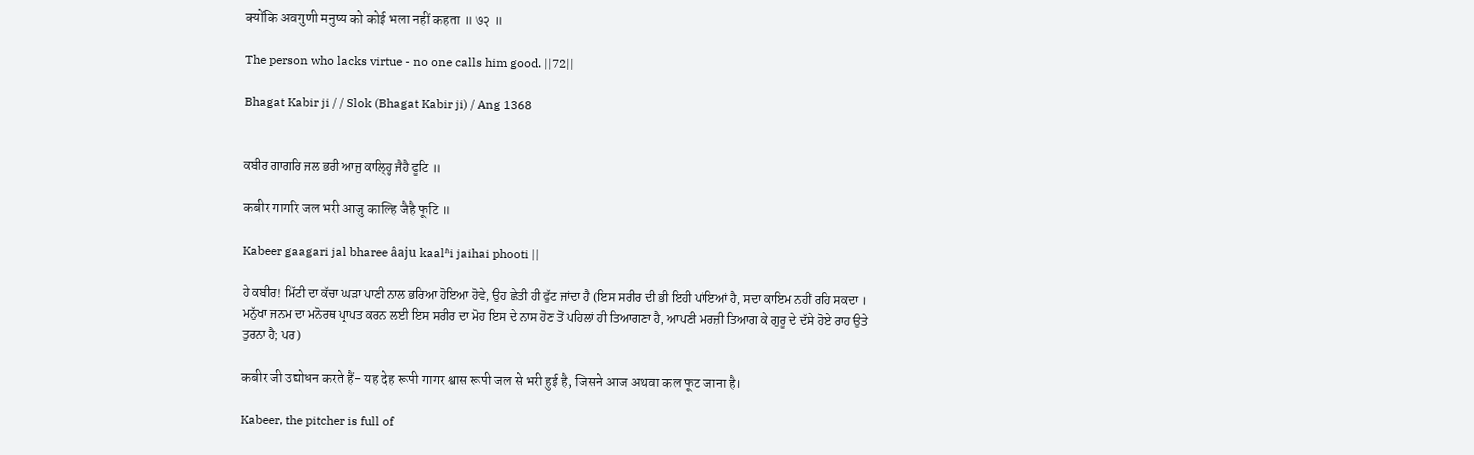क्योंकि अवगुणी मनुष्य को कोई भला नहीं कहता ॥ ७२ ॥

The person who lacks virtue - no one calls him good. ||72||

Bhagat Kabir ji / / Slok (Bhagat Kabir ji) / Ang 1368


ਕਬੀਰ ਗਾਗਰਿ ਜਲ ਭਰੀ ਆਜੁ ਕਾਲ੍ਹ੍ਹਿ ਜੈਹੈ ਫੂਟਿ ॥

कबीर गागरि जल भरी आजु काल्हि जैहै फूटि ॥

Kabeer gaagari jal bharee âaju kaalʱi jaihai phooti ||

ਹੇ ਕਬੀਰ! ਮਿੱਟੀ ਦਾ ਕੱਚਾ ਘੜਾ ਪਾਣੀ ਨਾਲ ਭਰਿਆ ਹੋਇਆ ਹੋਵੇ, ਉਹ ਛੇਤੀ ਹੀ ਫੁੱਟ ਜਾਂਦਾ ਹੈ (ਇਸ ਸਰੀਰ ਦੀ ਭੀ ਇਹੀ ਪਾਂਇਆਂ ਹੈ, ਸਦਾ ਕਾਇਮ ਨਹੀਂ ਰਹਿ ਸਕਦਾ । ਮਨੁੱਖਾ ਜਨਮ ਦਾ ਮਨੋਰਥ ਪ੍ਰਾਪਤ ਕਰਨ ਲਈ ਇਸ ਸਰੀਰ ਦਾ ਮੋਹ ਇਸ ਦੇ ਨਾਸ ਹੋਣ ਤੋਂ ਪਹਿਲਾਂ ਹੀ ਤਿਆਗਣਾ ਹੈ, ਆਪਣੀ ਮਰਜ਼ੀ ਤਿਆਗ ਕੇ ਗੁਰੂ ਦੇ ਦੱਸੇ ਹੋਏ ਰਾਹ ਉਤੇ ਤੁਰਨਾ ਹੈ; ਪਰ)

कबीर जी उद्योधन करते हैं- यह देह रूपी गागर श्वास रूपी जल से भरी हुई है, जिसने आज अथवा कल फूट जाना है।

Kabeer, the pitcher is full of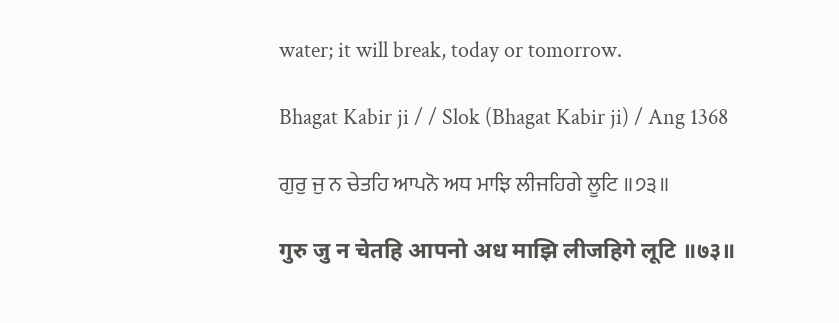water; it will break, today or tomorrow.

Bhagat Kabir ji / / Slok (Bhagat Kabir ji) / Ang 1368

ਗੁਰੁ ਜੁ ਨ ਚੇਤਹਿ ਆਪਨੋ ਅਧ ਮਾਝਿ ਲੀਜਹਿਗੇ ਲੂਟਿ ॥੭੩॥

गुरु जु न चेतहि आपनो अध माझि लीजहिगे लूटि ॥७३॥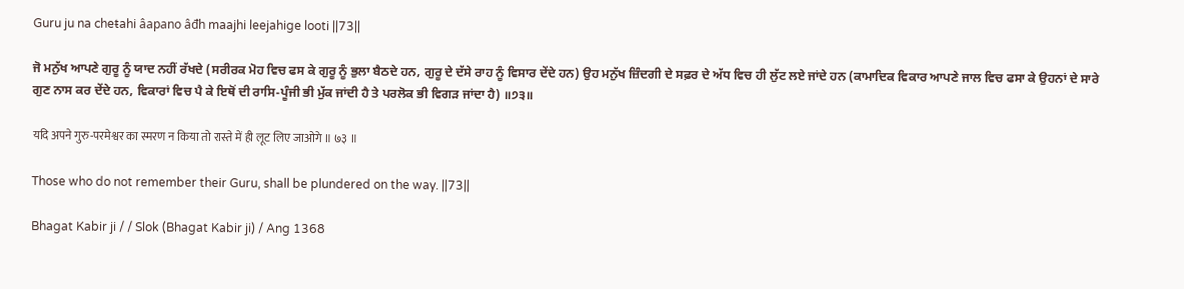Guru ju na cheŧahi âapano âđh maajhi leejahige looti ||73||

ਜੋ ਮਨੁੱਖ ਆਪਣੇ ਗੁਰੂ ਨੂੰ ਯਾਦ ਨਹੀਂ ਰੱਖਦੇ (ਸਰੀਰਕ ਮੋਹ ਵਿਚ ਫਸ ਕੇ ਗੁਰੂ ਨੂੰ ਭੁਲਾ ਬੈਠਦੇ ਹਨ, ਗੁਰੂ ਦੇ ਦੱਸੇ ਰਾਹ ਨੂੰ ਵਿਸਾਰ ਦੇਂਦੇ ਹਨ) ਉਹ ਮਨੁੱਖ ਜ਼ਿੰਦਗੀ ਦੇ ਸਫ਼ਰ ਦੇ ਅੱਧ ਵਿਚ ਹੀ ਲੁੱਟ ਲਏ ਜਾਂਦੇ ਹਨ (ਕਾਮਾਦਿਕ ਵਿਕਾਰ ਆਪਣੇ ਜਾਲ ਵਿਚ ਫਸਾ ਕੇ ਉਹਨਾਂ ਦੇ ਸਾਰੇ ਗੁਣ ਨਾਸ ਕਰ ਦੇਂਦੇ ਹਨ, ਵਿਕਾਰਾਂ ਵਿਚ ਪੈ ਕੇ ਇਥੋਂ ਦੀ ਰਾਸਿ-ਪੂੰਜੀ ਭੀ ਮੁੱਕ ਜਾਂਦੀ ਹੈ ਤੇ ਪਰਲੋਕ ਭੀ ਵਿਗੜ ਜਾਂਦਾ ਹੈ) ॥੭੩॥

यदि अपने गुरु-परमेश्वर का स्मरण न किया तो रास्ते में ही लूट लिए जाओगे ॥ ७३ ॥

Those who do not remember their Guru, shall be plundered on the way. ||73||

Bhagat Kabir ji / / Slok (Bhagat Kabir ji) / Ang 1368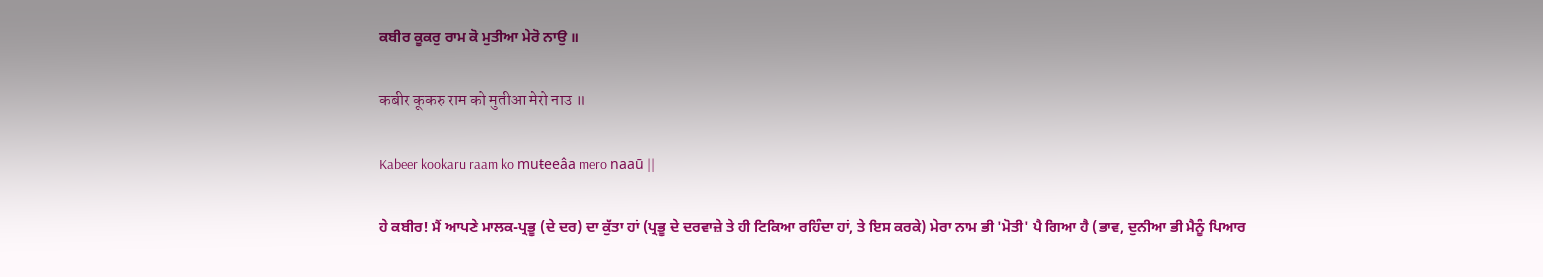ਕਬੀਰ ਕੂਕਰੁ ਰਾਮ ਕੋ ਮੁਤੀਆ ਮੇਰੋ ਨਾਉ ॥

कबीर कूकरु राम को मुतीआ मेरो नाउ ॥

Kabeer kookaru raam ko muŧeeâa mero naaū ||

ਹੇ ਕਬੀਰ! ਮੈਂ ਆਪਣੇ ਮਾਲਕ-ਪ੍ਰਭੂ (ਦੇ ਦਰ) ਦਾ ਕੁੱਤਾ ਹਾਂ (ਪ੍ਰਭੂ ਦੇ ਦਰਵਾਜ਼ੇ ਤੇ ਹੀ ਟਿਕਿਆ ਰਹਿੰਦਾ ਹਾਂ, ਤੇ ਇਸ ਕਰਕੇ) ਮੇਰਾ ਨਾਮ ਭੀ 'ਮੋਤੀ' ਪੈ ਗਿਆ ਹੈ (ਭਾਵ, ਦੁਨੀਆ ਭੀ ਮੈਨੂੰ ਪਿਆਰ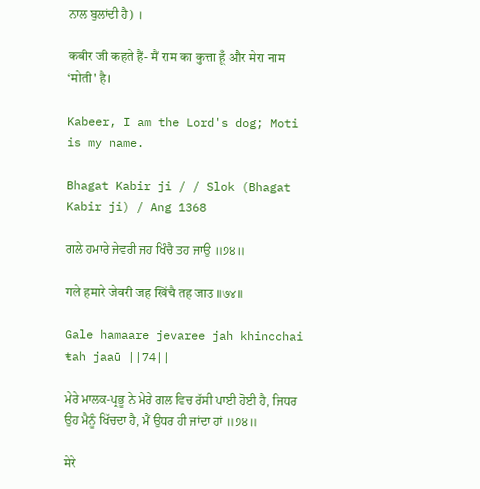ਨਾਲ ਬੁਲਾਂਦੀ ਹੈ) ।

कबीर जी कहते हैं- मैं राम का कुत्ता हूँ और मेरा नाम ‘मोती' है।

Kabeer, I am the Lord's dog; Moti is my name.

Bhagat Kabir ji / / Slok (Bhagat Kabir ji) / Ang 1368

ਗਲੇ ਹਮਾਰੇ ਜੇਵਰੀ ਜਹ ਖਿੰਚੈ ਤਹ ਜਾਉ ॥੭੪॥

गले हमारे जेवरी जह खिंचै तह जाउ ॥७४॥

Gale hamaare jevaree jah khincchai ŧah jaaū ||74||

ਮੇਰੇ ਮਾਲਕ-ਪ੍ਰਭੂ ਨੇ ਮੇਰੇ ਗਲ ਵਿਚ ਰੱਸੀ ਪਾਈ ਹੋਈ ਹੈ, ਜਿਧਰ ਉਹ ਮੈਨੂੰ ਖਿੱਚਦਾ ਹੈ, ਮੈਂ ਉਧਰ ਹੀ ਜਾਂਦਾ ਹਾਂ ॥੭੪॥

मेरे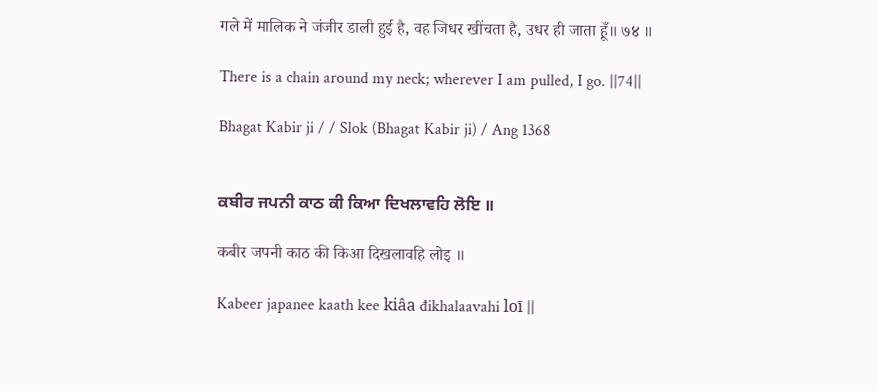गले में मालिक ने जंजीर डाली हुई है, वह जिधर खींचता है, उधर ही जाता हूँ॥ ७४ ॥

There is a chain around my neck; wherever I am pulled, I go. ||74||

Bhagat Kabir ji / / Slok (Bhagat Kabir ji) / Ang 1368


ਕਬੀਰ ਜਪਨੀ ਕਾਠ ਕੀ ਕਿਆ ਦਿਖਲਾਵਹਿ ਲੋਇ ॥

कबीर जपनी काठ की किआ दिखलावहि लोइ ॥

Kabeer japanee kaath kee kiâa đikhalaavahi loī ||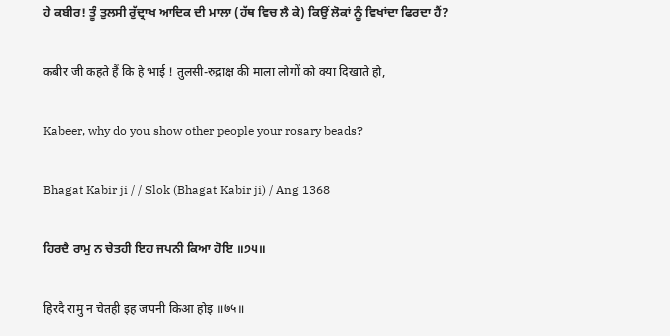ਹੇ ਕਬੀਰ! ਤੂੰ ਤੁਲਸੀ ਰੁੱਦ੍ਰਾਖ ਆਦਿਕ ਦੀ ਮਾਲਾ (ਹੱਥ ਵਿਚ ਲੈ ਕੇ) ਕਿਉਂ ਲੋਕਾਂ ਨੂੰ ਵਿਖਾਂਦਾ ਫਿਰਦਾ ਹੈਂ?

कबीर जी कहते हैं कि हे भाई ! तुलसी-रुद्राक्ष की माला लोगों को क्या दिखाते हो,

Kabeer, why do you show other people your rosary beads?

Bhagat Kabir ji / / Slok (Bhagat Kabir ji) / Ang 1368

ਹਿਰਦੈ ਰਾਮੁ ਨ ਚੇਤਹੀ ਇਹ ਜਪਨੀ ਕਿਆ ਹੋਇ ॥੭੫॥

हिरदै रामु न चेतही इह जपनी किआ होइ ॥७५॥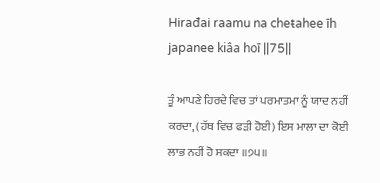Hirađai raamu na cheŧahee īh japanee kiâa hoī ||75||

ਤੂੰ ਆਪਣੇ ਹਿਰਦੇ ਵਿਚ ਤਾਂ ਪਰਮਾਤਮਾ ਨੂੰ ਯਾਦ ਨਹੀਂ ਕਰਦਾ, (ਹੱਥ ਵਿਚ ਫੜੀ ਹੋਈ) ਇਸ ਮਾਲਾ ਦਾ ਕੋਈ ਲਾਭ ਨਹੀਂ ਹੋ ਸਕਦਾ ॥੭੫॥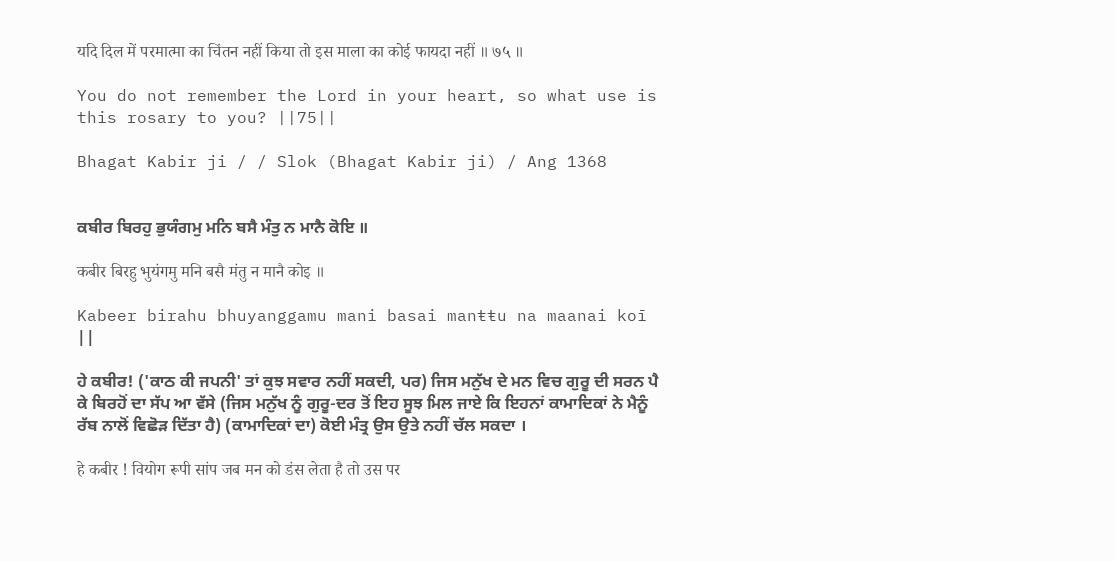यदि दिल में परमात्मा का चिंतन नहीं किया तो इस माला का कोई फायदा नहीं ॥ ७५ ॥

You do not remember the Lord in your heart, so what use is this rosary to you? ||75||

Bhagat Kabir ji / / Slok (Bhagat Kabir ji) / Ang 1368


ਕਬੀਰ ਬਿਰਹੁ ਭੁਯੰਗਮੁ ਮਨਿ ਬਸੈ ਮੰਤੁ ਨ ਮਾਨੈ ਕੋਇ ॥

कबीर बिरहु भुयंगमु मनि बसै मंतु न मानै कोइ ॥

Kabeer birahu bhuyanggamu mani basai manŧŧu na maanai koī ||

ਹੇ ਕਬੀਰ! ('ਕਾਠ ਕੀ ਜਪਨੀ' ਤਾਂ ਕੁਝ ਸਵਾਰ ਨਹੀਂ ਸਕਦੀ, ਪਰ) ਜਿਸ ਮਨੁੱਖ ਦੇ ਮਨ ਵਿਚ ਗੁਰੂ ਦੀ ਸਰਨ ਪੈ ਕੇ ਬਿਰਹੋਂ ਦਾ ਸੱਪ ਆ ਵੱਸੇ (ਜਿਸ ਮਨੁੱਖ ਨੂੰ ਗੁਰੂ-ਦਰ ਤੋਂ ਇਹ ਸੂਝ ਮਿਲ ਜਾਏ ਕਿ ਇਹਨਾਂ ਕਾਮਾਦਿਕਾਂ ਨੇ ਮੈਨੂੰ ਰੱਬ ਨਾਲੋਂ ਵਿਛੋੜ ਦਿੱਤਾ ਹੈ) (ਕਾਮਾਦਿਕਾਂ ਦਾ) ਕੋਈ ਮੰਤ੍ਰ ਉਸ ਉਤੇ ਨਹੀਂ ਚੱਲ ਸਕਦਾ ।

हे कबीर ! वियोग रूपी सांप जब मन को डंस लेता है तो उस पर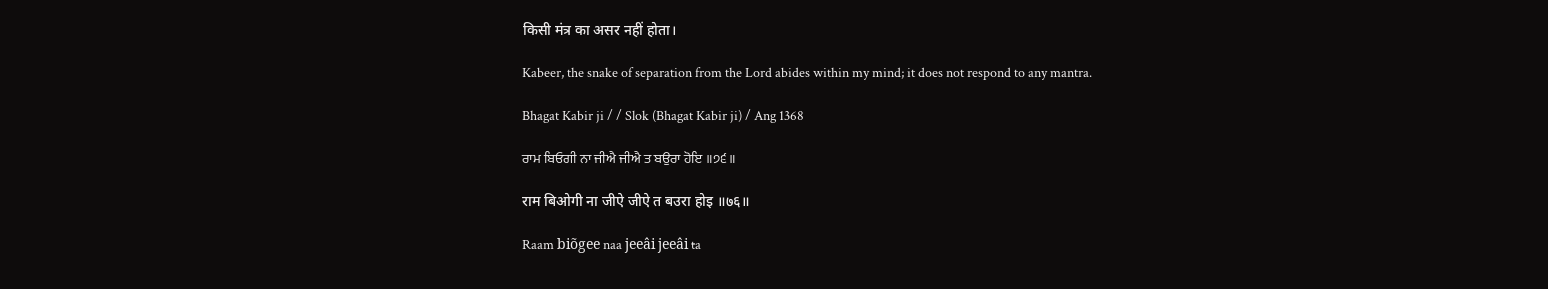किसी मंत्र का असर नहीं होता।

Kabeer, the snake of separation from the Lord abides within my mind; it does not respond to any mantra.

Bhagat Kabir ji / / Slok (Bhagat Kabir ji) / Ang 1368

ਰਾਮ ਬਿਓਗੀ ਨਾ ਜੀਐ ਜੀਐ ਤ ਬਉਰਾ ਹੋਇ ॥੭੬॥

राम बिओगी ना जीऐ जीऐ त बउरा होइ ॥७६॥

Raam biõgee naa jeeâi jeeâi ŧa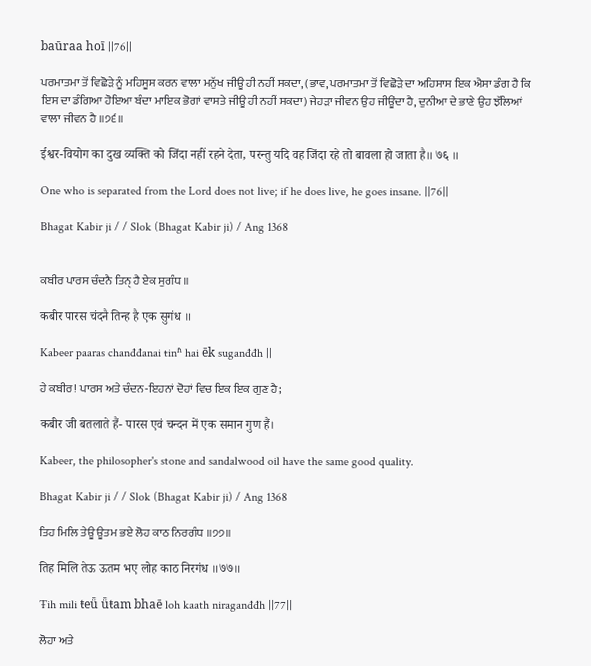baūraa hoī ||76||

ਪਰਮਾਤਮਾ ਤੋਂ ਵਿਛੋੜੇ ਨੂੰ ਮਹਿਸੂਸ ਕਰਨ ਵਾਲਾ ਮਨੁੱਖ ਜੀਊ ਹੀ ਨਹੀਂ ਸਕਦਾ, (ਭਾਵ, ਪਰਮਾਤਮਾ ਤੋਂ ਵਿਛੋੜੇ ਦਾ ਅਹਿਸਾਸ ਇਕ ਐਸਾ ਡੰਗ ਹੈ ਕਿ ਇਸ ਦਾ ਡੰਗਿਆ ਹੋਇਆ ਬੰਦਾ ਮਾਇਕ ਭੋਗਾਂ ਵਾਸਤੇ ਜੀਊ ਹੀ ਨਹੀਂ ਸਕਦਾ) ਜੇਹੜਾ ਜੀਵਨ ਉਹ ਜੀਊਂਦਾ ਹੈ, ਦੁਨੀਆ ਦੇ ਭਾਣੇ ਉਹ ਝੱਲਿਆਂ ਵਾਲਾ ਜੀਵਨ ਹੈ ॥੭੬॥

ईश्वर-वियोग का दुख व्यक्ति को जिंदा नहीं रहने देता, परन्तु यदि वह जिंदा रहे तो बावला हो जाता है॥ ७६ ॥

One who is separated from the Lord does not live; if he does live, he goes insane. ||76||

Bhagat Kabir ji / / Slok (Bhagat Kabir ji) / Ang 1368


ਕਬੀਰ ਪਾਰਸ ਚੰਦਨੈ ਤਿਨੑ ਹੈ ਏਕ ਸੁਗੰਧ ॥

कबीर पारस चंदनै तिन्ह है एक सुगंध ॥

Kabeer paaras chanđđanai ŧinʱ hai ēk suganđđh ||

ਹੇ ਕਬੀਰ! ਪਾਰਸ ਅਤੇ ਚੰਦਨ-ਇਹਨਾਂ ਦੋਹਾਂ ਵਿਚ ਇਕ ਇਕ ਗੁਣ ਹੈ;

कबीर जी बतलाते हैं- पारस एवं चन्दन में एक समान गुण हैं।

Kabeer, the philosopher's stone and sandalwood oil have the same good quality.

Bhagat Kabir ji / / Slok (Bhagat Kabir ji) / Ang 1368

ਤਿਹ ਮਿਲਿ ਤੇਊ ਊਤਮ ਭਏ ਲੋਹ ਕਾਠ ਨਿਰਗੰਧ ॥੭੭॥

तिह मिलि तेऊ ऊतम भए लोह काठ निरगंध ॥७७॥

Ŧih mili ŧeǖ ǖŧam bhaē loh kaath niraganđđh ||77||

ਲੋਹਾ ਅਤੇ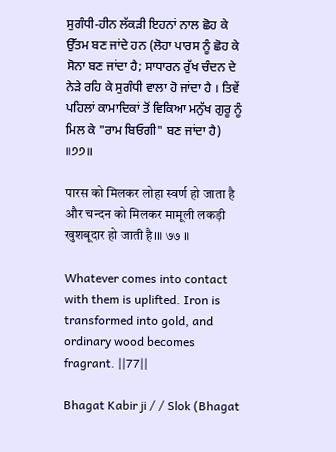ਸੁਗੰਧੀ-ਹੀਨ ਲੱਕੜੀ ਇਹਨਾਂ ਨਾਲ ਛੋਹ ਕੇ ਉੱਤਮ ਬਣ ਜਾਂਦੇ ਹਨ (ਲੋਹਾ ਪਾਰਸ ਨੂੰ ਛੋਹ ਕੇ ਸੋਨਾ ਬਣ ਜਾਂਦਾ ਹੈ; ਸਾਧਾਰਨ ਰੁੱਖ ਚੰਦਨ ਦੇ ਨੇੜੇ ਰਹਿ ਕੇ ਸੁਗੰਧੀ ਵਾਲਾ ਹੋ ਜਾਂਦਾ ਹੈ । ਤਿਵੇਂ ਪਹਿਲਾਂ ਕਾਮਾਦਿਕਾਂ ਤੋਂ ਵਿਕਿਆ ਮਨੁੱਖ ਗੁਰੂ ਨੂੰ ਮਿਲ ਕੇ "ਰਾਮ ਬਿਓਗੀ" ਬਣ ਜਾਂਦਾ ਹੈ) ॥੭੭॥

पारस को मिलकर लोहा स्वर्ण हो जाता है और चन्दन को मिलकर मामूली लकड़ी खुशबूदार हो जाती है।॥ ७७ ॥

Whatever comes into contact with them is uplifted. Iron is transformed into gold, and ordinary wood becomes fragrant. ||77||

Bhagat Kabir ji / / Slok (Bhagat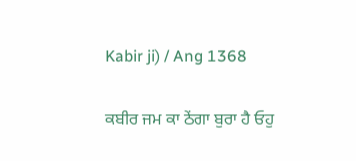Kabir ji) / Ang 1368


ਕਬੀਰ ਜਮ ਕਾ ਠੇਂਗਾ ਬੁਰਾ ਹੈ ਓਹੁ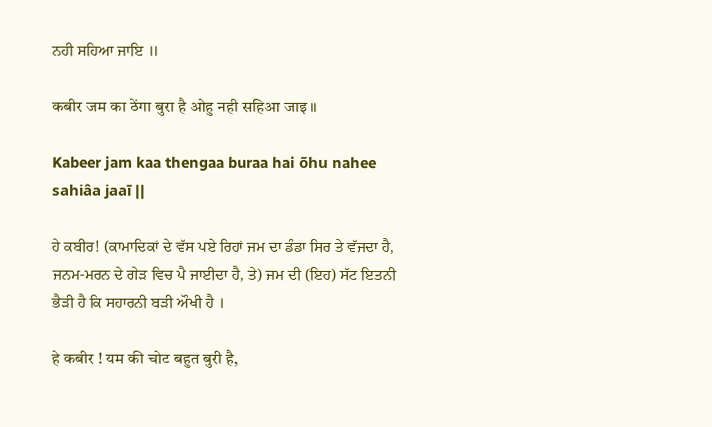ਨਹੀ ਸਹਿਆ ਜਾਇ ॥

कबीर जम का ठेंगा बुरा है ओहु नही सहिआ जाइ ॥

Kabeer jam kaa thengaa buraa hai õhu nahee sahiâa jaaī ||

ਹੇ ਕਬੀਰ! (ਕਾਮਾਦਿਕਾਂ ਦੇ ਵੱਸ ਪਏ ਰਿਹਾਂ ਜਮ ਦਾ ਡੰਡਾ ਸਿਰ ਤੇ ਵੱਜਦਾ ਹੈ, ਜਨਮ-ਮਰਨ ਦੇ ਗੇੜ ਵਿਚ ਪੈ ਜਾਈਦਾ ਹੈ, ਤੇ) ਜਮ ਦੀ (ਇਹ) ਸੱਟ ਇਤਨੀ ਭੈੜੀ ਹੈ ਕਿ ਸਹਾਰਨੀ ਬੜੀ ਔਖੀ ਹੈ ।

हे कबीर ! यम की चोट बहुत बुरी है,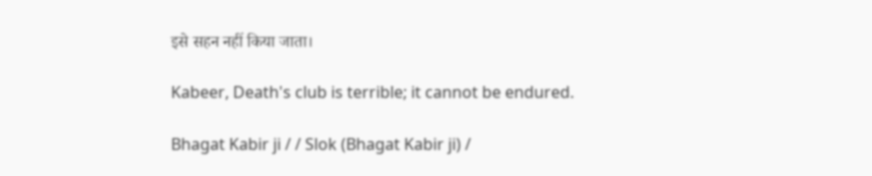इसे सहन नहीं किया जाता।

Kabeer, Death's club is terrible; it cannot be endured.

Bhagat Kabir ji / / Slok (Bhagat Kabir ji) /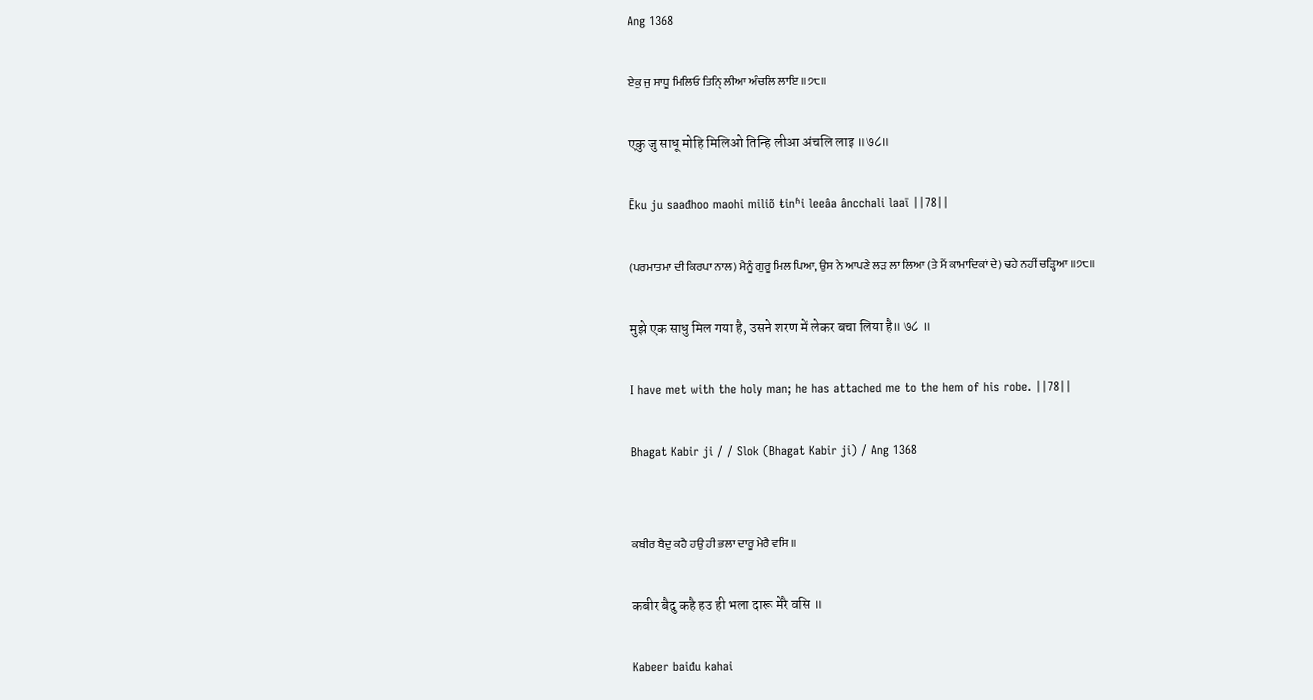Ang 1368

ਏਕੁ ਜੁ ਸਾਧੂ ਮਿਲਿਓ ਤਿਨੑਿ ਲੀਆ ਅੰਚਲਿ ਲਾਇ ॥੭੮॥

एकु जु साधू मोहि मिलिओ तिन्हि लीआ अंचलि लाइ ॥७८॥

Ēku ju saađhoo maohi miliõ ŧinʱi leeâa âncchali laaī ||78||

(ਪਰਮਾਤਮਾ ਦੀ ਕਿਰਪਾ ਨਾਲ) ਮੈਨੂੰ ਗੁਰੂ ਮਿਲ ਪਿਆ, ਉਸ ਨੇ ਆਪਣੇ ਲੜ ਲਾ ਲਿਆ (ਤੇ ਮੈਂ ਕਾਮਾਦਿਕਾਂ ਦੇ) ਢਹੇ ਨਹੀਂ ਚੜ੍ਹਿਆ ॥੭੮॥

मुझे एक साधु मिल गया है, उसने शरण में लेकर बचा लिया है॥ ७८ ॥

I have met with the holy man; he has attached me to the hem of his robe. ||78||

Bhagat Kabir ji / / Slok (Bhagat Kabir ji) / Ang 1368


ਕਬੀਰ ਬੈਦੁ ਕਹੈ ਹਉ ਹੀ ਭਲਾ ਦਾਰੂ ਮੇਰੈ ਵਸਿ ॥

कबीर बैदु कहै हउ ही भला दारू मेरै वसि ॥

Kabeer baiđu kahai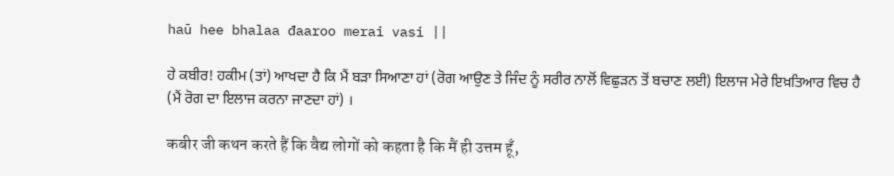haū hee bhalaa đaaroo merai vasi ||

ਹੇ ਕਬੀਰ! ਹਕੀਮ (ਤਾਂ) ਆਖਦਾ ਹੈ ਕਿ ਮੈਂ ਬੜਾ ਸਿਆਣਾ ਹਾਂ (ਰੋਗ ਆਉਣ ਤੇ ਜਿੰਦ ਨੂੰ ਸਰੀਰ ਨਾਲੋਂ ਵਿਛੁੜਨ ਤੋਂ ਬਚਾਣ ਲਈ) ਇਲਾਜ ਮੇਰੇ ਇਖ਼ਤਿਆਰ ਵਿਚ ਹੈ (ਮੈਂ ਰੋਗ ਦਾ ਇਲਾਜ ਕਰਨਾ ਜਾਣਦਾ ਹਾਂ) ।

कबीर जी कथन करते हैं कि वैद्य लोगों को कहता है कि मैं ही उत्तम हूँ,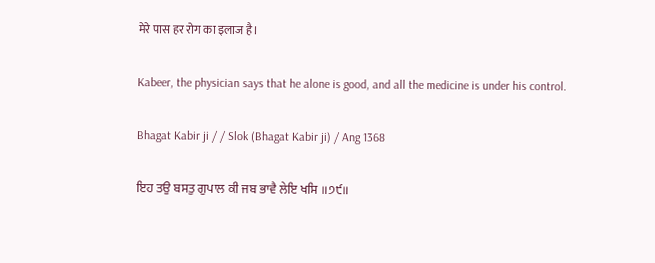मेरे पास हर रोग का इलाज है।

Kabeer, the physician says that he alone is good, and all the medicine is under his control.

Bhagat Kabir ji / / Slok (Bhagat Kabir ji) / Ang 1368

ਇਹ ਤਉ ਬਸਤੁ ਗੁਪਾਲ ਕੀ ਜਬ ਭਾਵੈ ਲੇਇ ਖਸਿ ॥੭੯॥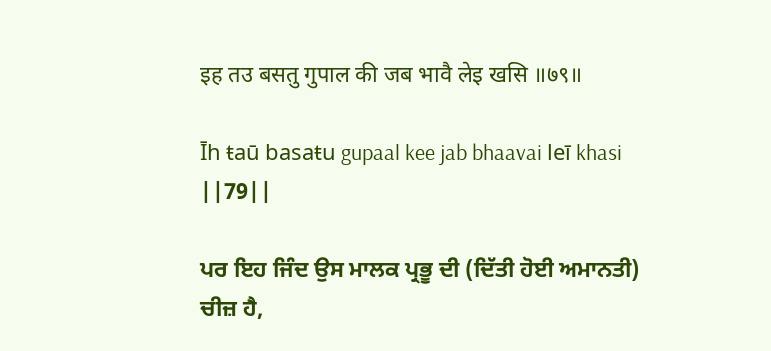इह तउ बसतु गुपाल की जब भावै लेइ खसि ॥७९॥

Īh ŧaū basaŧu gupaal kee jab bhaavai leī khasi ||79||

ਪਰ ਇਹ ਜਿੰਦ ਉਸ ਮਾਲਕ ਪ੍ਰਭੂ ਦੀ (ਦਿੱਤੀ ਹੋਈ ਅਮਾਨਤੀ) ਚੀਜ਼ ਹੈ,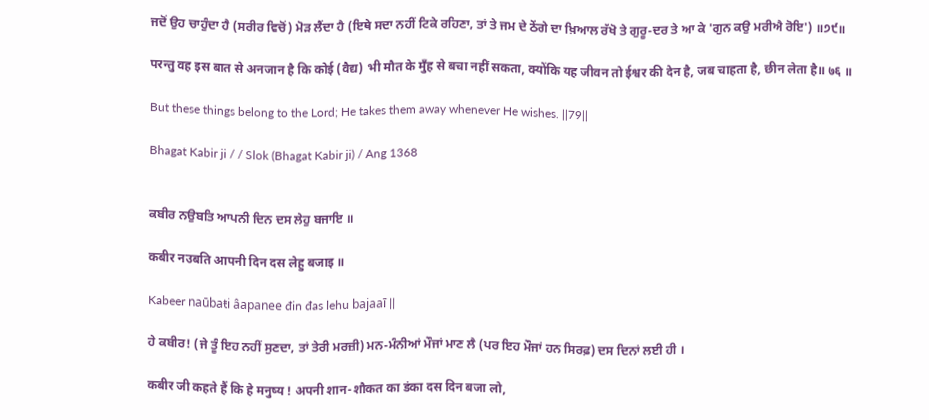ਜਦੋਂ ਉਹ ਚਾਹੁੰਦਾ ਹੈ (ਸਰੀਰ ਵਿਚੋਂ) ਮੋੜ ਲੈਂਦਾ ਹੈ (ਇਥੇ ਸਦਾ ਨਹੀਂ ਟਿਕੇ ਰਹਿਣਾ, ਤਾਂ ਤੇ ਜਮ ਦੇ ਠੇਂਗੇ ਦਾ ਖ਼ਿਆਲ ਰੱਖੋ ਤੇ ਗੁਰੂ-ਦਰ ਤੇ ਆ ਕੇ 'ਗੁਨ ਕਉ ਮਰੀਐ ਰੋਇ') ॥੭੯॥

परन्तु वह इस बात से अनजान है कि कोई (वैद्य) भी मौत के मुँह से बचा नहीं सकता, क्योंकि यह जीवन तो ईश्वर की देन है, जब चाहता है, छीन लेता है॥ ७६ ॥

But these things belong to the Lord; He takes them away whenever He wishes. ||79||

Bhagat Kabir ji / / Slok (Bhagat Kabir ji) / Ang 1368


ਕਬੀਰ ਨਉਬਤਿ ਆਪਨੀ ਦਿਨ ਦਸ ਲੇਹੁ ਬਜਾਇ ॥

कबीर नउबति आपनी दिन दस लेहु बजाइ ॥

Kabeer naūbaŧi âapanee đin đas lehu bajaaī ||

ਹੇ ਕਬੀਰ! (ਜੇ ਤੂੰ ਇਹ ਨਹੀਂ ਸੁਣਦਾ, ਤਾਂ ਤੇਰੀ ਮਰਜ਼ੀ) ਮਨ-ਮੰਨੀਆਂ ਮੌਜਾਂ ਮਾਣ ਲੈ (ਪਰ ਇਹ ਮੌਜਾਂ ਹਨ ਸਿਰਫ਼) ਦਸ ਦਿਨਾਂ ਲਈ ਹੀ ।

कबीर जी कहते हैं कि हे मनुष्य ! अपनी शान-शौकत का डंका दस दिन बजा लो,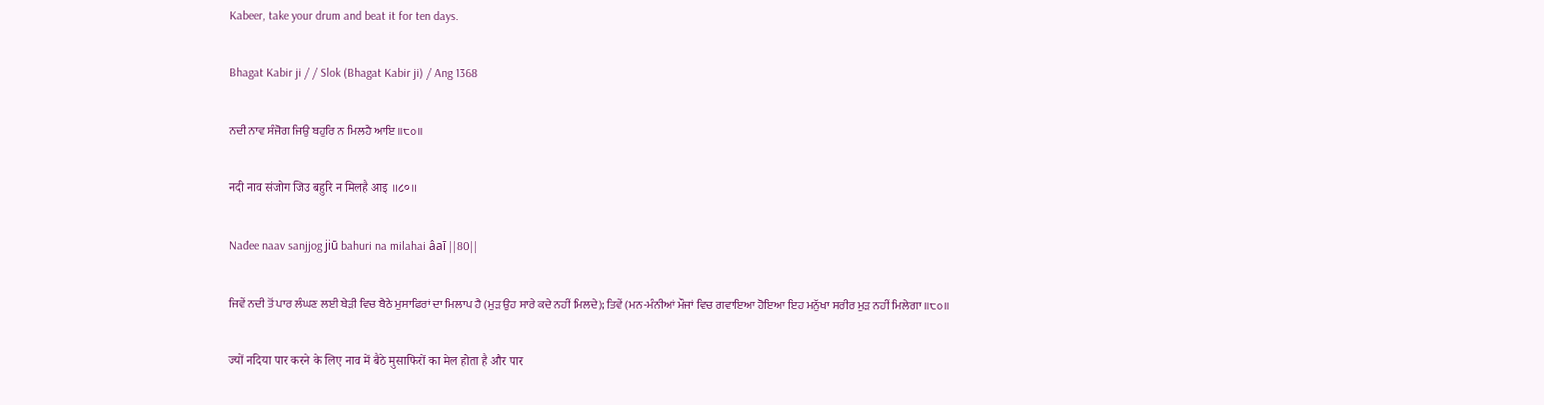Kabeer, take your drum and beat it for ten days.

Bhagat Kabir ji / / Slok (Bhagat Kabir ji) / Ang 1368

ਨਦੀ ਨਾਵ ਸੰਜੋਗ ਜਿਉ ਬਹੁਰਿ ਨ ਮਿਲਹੈ ਆਇ ॥੮੦॥

नदी नाव संजोग जिउ बहुरि न मिलहै आइ ॥८०॥

Nađee naav sanjjog jiū bahuri na milahai âaī ||80||

ਜਿਵੇਂ ਨਦੀ ਤੋਂ ਪਾਰ ਲੰਘਣ ਲਈ ਬੇੜੀ ਵਿਚ ਬੈਠੇ ਮੁਸਾਫਿਰਾਂ ਦਾ ਮਿਲਾਪ ਹੈ (ਮੁੜ ਉਹ ਸਾਰੇ ਕਦੇ ਨਹੀਂ ਮਿਲਦੇ); ਤਿਵੇਂ (ਮਨ-ਮੰਨੀਆਂ ਮੌਜਾਂ ਵਿਚ ਗਵਾਇਆ ਹੋਇਆ ਇਹ ਮਨੁੱਖਾ ਸਰੀਰ ਮੁੜ ਨਹੀਂ ਮਿਲੇਗਾ ॥੮੦॥

ज्यों नदिया पार करने के लिए नाव में बैठे मुसाफिरों का मेल होता है और पार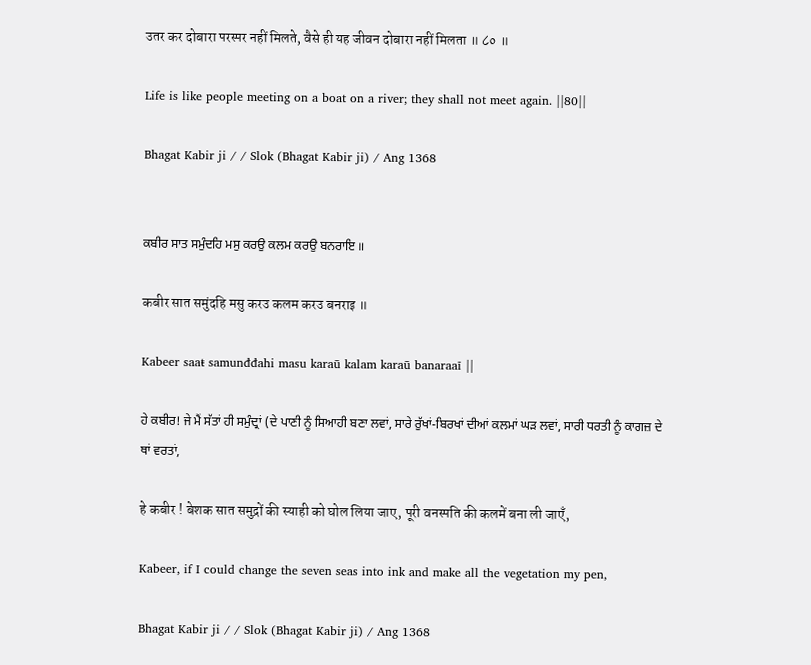उतर कर दोबारा परस्पर नहीं मिलते, वैसे ही यह जीवन दोबारा नहीं मिलता ॥ ८० ॥

Life is like people meeting on a boat on a river; they shall not meet again. ||80||

Bhagat Kabir ji / / Slok (Bhagat Kabir ji) / Ang 1368


ਕਬੀਰ ਸਾਤ ਸਮੁੰਦਹਿ ਮਸੁ ਕਰਉ ਕਲਮ ਕਰਉ ਬਨਰਾਇ ॥

कबीर सात समुंदहि मसु करउ कलम करउ बनराइ ॥

Kabeer saaŧ samunđđahi masu karaū kalam karaū banaraaī ||

ਹੇ ਕਬੀਰ! ਜੇ ਮੈਂ ਸੱਤਾਂ ਹੀ ਸਮੁੰਦ੍ਰਾਂ (ਦੇ ਪਾਣੀ ਨੂੰ ਸਿਆਹੀ ਬਣਾ ਲਵਾਂ, ਸਾਰੇ ਰੁੱਖਾਂ-ਬਿਰਖਾਂ ਦੀਆਂ ਕਲਮਾਂ ਘੜ ਲਵਾਂ, ਸਾਰੀ ਧਰਤੀ ਨੂੰ ਕਾਗਜ਼ ਦੇ ਥਾਂ ਵਰਤਾਂ,

हे कबीर ! बेशक सात समुद्रों की स्याही को घोल लिया जाए, पूरी वनस्पति की कलमें बना ली जाएँ,

Kabeer, if I could change the seven seas into ink and make all the vegetation my pen,

Bhagat Kabir ji / / Slok (Bhagat Kabir ji) / Ang 1368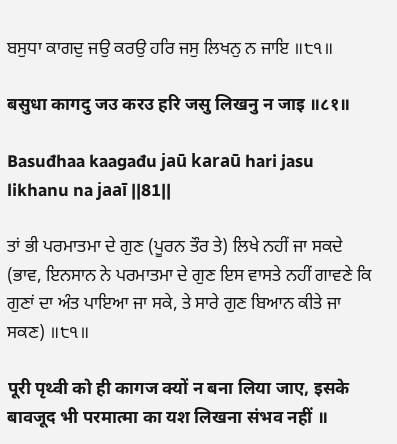ਬਸੁਧਾ ਕਾਗਦੁ ਜਉ ਕਰਉ ਹਰਿ ਜਸੁ ਲਿਖਨੁ ਨ ਜਾਇ ॥੮੧॥

बसुधा कागदु जउ करउ हरि जसु लिखनु न जाइ ॥८१॥

Basuđhaa kaagađu jaū karaū hari jasu likhanu na jaaī ||81||

ਤਾਂ ਭੀ ਪਰਮਾਤਮਾ ਦੇ ਗੁਣ (ਪੂਰਨ ਤੌਰ ਤੇ) ਲਿਖੇ ਨਹੀਂ ਜਾ ਸਕਦੇ (ਭਾਵ, ਇਨਸਾਨ ਨੇ ਪਰਮਾਤਮਾ ਦੇ ਗੁਣ ਇਸ ਵਾਸਤੇ ਨਹੀਂ ਗਾਵਣੇ ਕਿ ਗੁਣਾਂ ਦਾ ਅੰਤ ਪਾਇਆ ਜਾ ਸਕੇ, ਤੇ ਸਾਰੇ ਗੁਣ ਬਿਆਨ ਕੀਤੇ ਜਾ ਸਕਣ) ॥੮੧॥

पूरी पृथ्वी को ही कागज क्यों न बना लिया जाए, इसके बावजूद भी परमात्मा का यश लिखना संभव नहीं ॥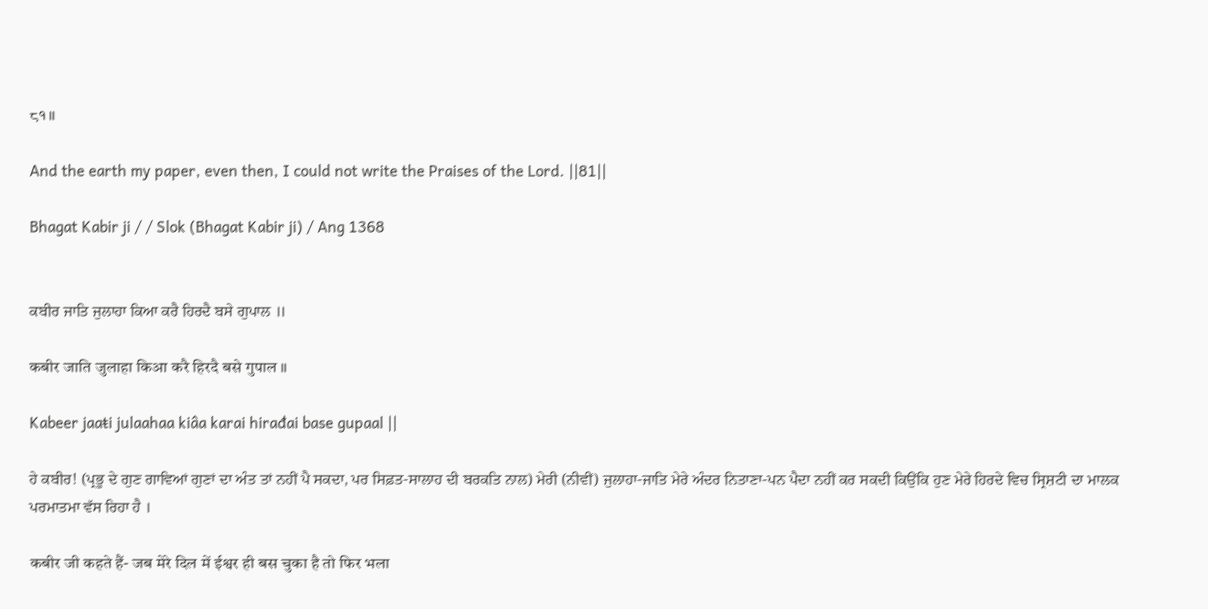८१॥

And the earth my paper, even then, I could not write the Praises of the Lord. ||81||

Bhagat Kabir ji / / Slok (Bhagat Kabir ji) / Ang 1368


ਕਬੀਰ ਜਾਤਿ ਜੁਲਾਹਾ ਕਿਆ ਕਰੈ ਹਿਰਦੈ ਬਸੇ ਗੁਪਾਲ ॥

कबीर जाति जुलाहा किआ करै हिरदै बसे गुपाल ॥

Kabeer jaaŧi julaahaa kiâa karai hirađai base gupaal ||

ਹੇ ਕਬੀਰ! (ਪ੍ਰਭੂ ਦੇ ਗੁਣ ਗਾਵਿਆਂ ਗੁਣਾਂ ਦਾ ਅੰਤ ਤਾਂ ਨਹੀਂ ਪੈ ਸਕਦਾ, ਪਰ ਸਿਫ਼ਤ-ਸਾਲਾਹ ਦੀ ਬਰਕਤਿ ਨਾਲ) ਮੇਰੀ (ਨੀਵੀਂ) ਜੁਲਾਹਾ-ਜਾਤਿ ਮੇਰੇ ਅੰਦਰ ਨਿਤਾਣਾ-ਪਨ ਪੈਦਾ ਨਹੀਂ ਕਰ ਸਕਦੀ ਕਿਉਂਕਿ ਹੁਣ ਮੇਰੇ ਹਿਰਦੇ ਵਿਚ ਸ੍ਰਿਸ਼ਟੀ ਦਾ ਮਾਲਕ ਪਰਮਾਤਮਾ ਵੱਸ ਰਿਹਾ ਹੈ ।

कबीर जी कहते हैं- जब मेरे दिल में ईश्वर ही बस चुका है तो फिर भला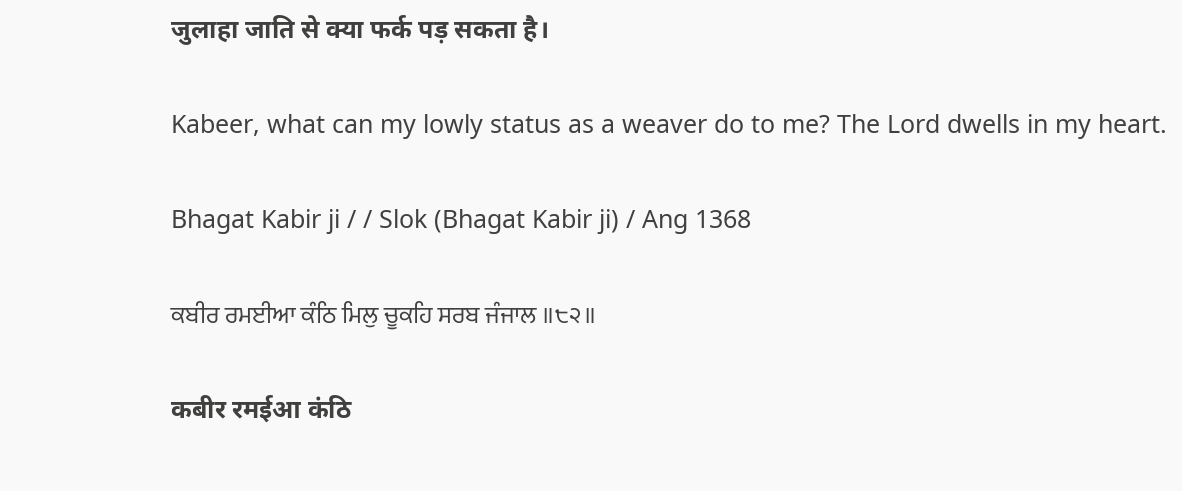जुलाहा जाति से क्या फर्क पड़ सकता है।

Kabeer, what can my lowly status as a weaver do to me? The Lord dwells in my heart.

Bhagat Kabir ji / / Slok (Bhagat Kabir ji) / Ang 1368

ਕਬੀਰ ਰਮਈਆ ਕੰਠਿ ਮਿਲੁ ਚੂਕਹਿ ਸਰਬ ਜੰਜਾਲ ॥੮੨॥

कबीर रमईआ कंठि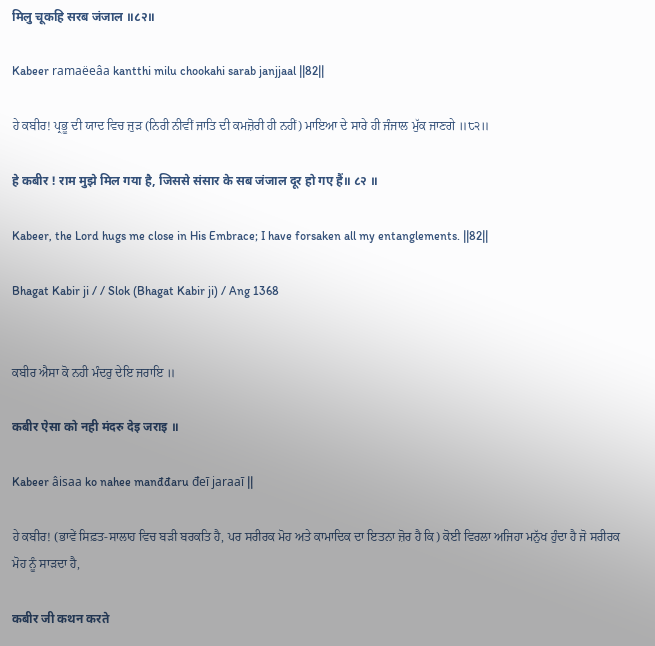मिलु चूकहि सरब जंजाल ॥८२॥

Kabeer ramaëeâa kantthi milu chookahi sarab janjjaal ||82||

ਹੇ ਕਬੀਰ! ਪ੍ਰਭੂ ਦੀ ਯਾਦ ਵਿਚ ਜੁੜ (ਨਿਰੀ ਨੀਵੀਂ ਜਾਤਿ ਦੀ ਕਮਜ਼ੋਰੀ ਹੀ ਨਹੀਂ) ਮਾਇਆ ਦੇ ਸਾਰੇ ਹੀ ਜੰਜਾਲ ਮੁੱਕ ਜਾਣਗੇ ॥੮੨॥

हे कबीर ! राम मुझे मिल गया है, जिससे संसार के सब जंजाल दूर हो गए हैं॥ ८२ ॥

Kabeer, the Lord hugs me close in His Embrace; I have forsaken all my entanglements. ||82||

Bhagat Kabir ji / / Slok (Bhagat Kabir ji) / Ang 1368


ਕਬੀਰ ਐਸਾ ਕੋ ਨਹੀ ਮੰਦਰੁ ਦੇਇ ਜਰਾਇ ॥

कबीर ऐसा को नही मंदरु देइ जराइ ॥

Kabeer âisaa ko nahee manđđaru đeī jaraaī ||

ਹੇ ਕਬੀਰ! (ਭਾਵੇਂ ਸਿਫ਼ਤ-ਸਾਲਾਹ ਵਿਚ ਬੜੀ ਬਰਕਤਿ ਹੈ, ਪਰ ਸਰੀਰਕ ਮੋਹ ਅਤੇ ਕਾਮਾਦਿਕ ਦਾ ਇਤਨਾ ਜ਼ੋਰ ਹੈ ਕਿ) ਕੋਈ ਵਿਰਲਾ ਅਜਿਹਾ ਮਨੁੱਖ ਹੁੰਦਾ ਹੈ ਜੋ ਸਰੀਰਕ ਮੋਹ ਨੂੰ ਸਾੜਦਾ ਹੈ,

कबीर जी कथन करते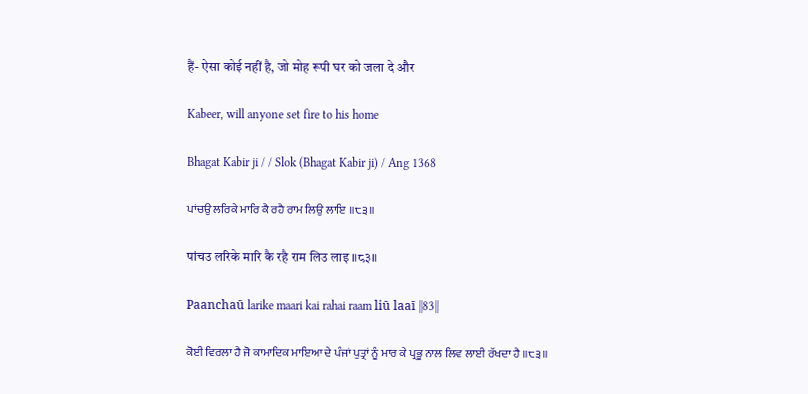हैं- ऐसा कोई नहीं है, जो मोह रूपी घर को जला दे और

Kabeer, will anyone set fire to his home

Bhagat Kabir ji / / Slok (Bhagat Kabir ji) / Ang 1368

ਪਾਂਚਉ ਲਰਿਕੇ ਮਾਰਿ ਕੈ ਰਹੈ ਰਾਮ ਲਿਉ ਲਾਇ ॥੮੩॥

पांचउ लरिके मारि कै रहै राम लिउ लाइ ॥८३॥

Paanchaū larike maari kai rahai raam liū laaī ||83||

ਕੋਈ ਵਿਰਲਾ ਹੈ ਜੋ ਕਾਮਾਦਿਕ ਮਾਇਆ ਦੇ ਪੰਜਾਂ ਪੁਤ੍ਰਾਂ ਨੂੰ ਮਾਰ ਕੇ ਪ੍ਰਭੂ ਨਾਲ ਲਿਵ ਲਾਈ ਰੱਖਦਾ ਹੈ ॥੮੩॥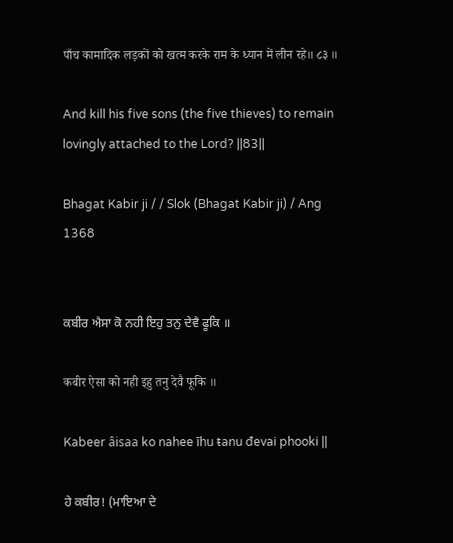पाँच कामादिक लड़कों को खत्म करके राम के ध्यान में लीन रहे॥ ८३ ॥

And kill his five sons (the five thieves) to remain lovingly attached to the Lord? ||83||

Bhagat Kabir ji / / Slok (Bhagat Kabir ji) / Ang 1368


ਕਬੀਰ ਐਸਾ ਕੋ ਨਹੀ ਇਹੁ ਤਨੁ ਦੇਵੈ ਫੂਕਿ ॥

कबीर ऐसा को नही इहु तनु देवै फूकि ॥

Kabeer âisaa ko nahee īhu ŧanu đevai phooki ||

ਹੇ ਕਬੀਰ! (ਮਾਇਆ ਦੇ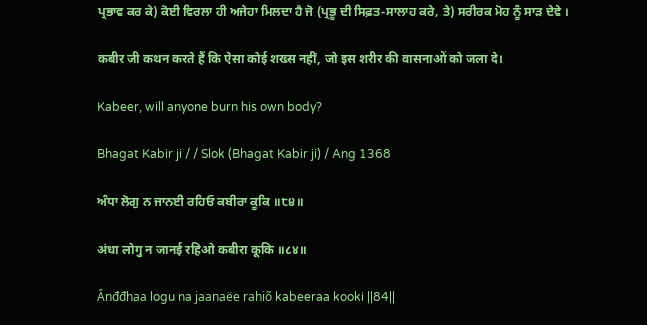ਪ੍ਰਭਾਵ ਕਰ ਕੇ) ਕੋਈ ਵਿਰਲਾ ਹੀ ਅਜੇਹਾ ਮਿਲਦਾ ਹੈ ਜੋ (ਪ੍ਰਭੂ ਦੀ ਸਿਫ਼ਤ-ਸਾਲਾਹ ਕਰੇ, ਤੇ) ਸਰੀਰਕ ਮੋਹ ਨੂੰ ਸਾੜ ਦੇਵੇ ।

कबीर जी कथन करते हैं कि ऐसा कोई शख्स नहीं, जो इस शरीर की वासनाओं को जला दे।

Kabeer, will anyone burn his own body?

Bhagat Kabir ji / / Slok (Bhagat Kabir ji) / Ang 1368

ਅੰਧਾ ਲੋਗੁ ਨ ਜਾਨਈ ਰਹਿਓ ਕਬੀਰਾ ਕੂਕਿ ॥੮੪॥

अंधा लोगु न जानई रहिओ कबीरा कूकि ॥८४॥

Ânđđhaa logu na jaanaëe rahiõ kabeeraa kooki ||84||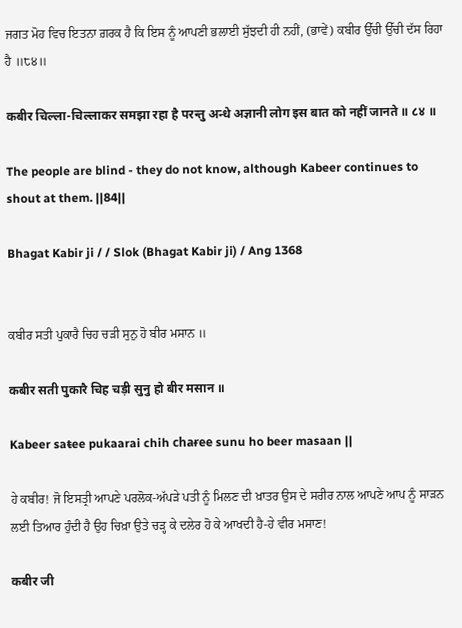ਜਗਤ ਮੋਹ ਵਿਚ ਇਤਨਾ ਗ਼ਰਕ ਹੈ ਕਿ ਇਸ ਨੂੰ ਆਪਣੀ ਭਲਾਈ ਸੁੱਝਦੀ ਹੀ ਨਹੀਂ, (ਭਾਵੇਂ) ਕਬੀਰ ਉੱਚੀ ਉੱਚੀ ਦੱਸ ਰਿਹਾ ਹੈ ॥੮੪॥

कबीर चिल्ला-चिल्लाकर समझा रहा है परन्तु अन्धे अज्ञानी लोग इस बात को नहीं जानते ॥ ८४ ॥

The people are blind - they do not know, although Kabeer continues to shout at them. ||84||

Bhagat Kabir ji / / Slok (Bhagat Kabir ji) / Ang 1368


ਕਬੀਰ ਸਤੀ ਪੁਕਾਰੈ ਚਿਹ ਚੜੀ ਸੁਨੁ ਹੋ ਬੀਰ ਮਸਾਨ ॥

कबीर सती पुकारै चिह चड़ी सुनु हो बीर मसान ॥

Kabeer saŧee pukaarai chih chaɍee sunu ho beer masaan ||

ਹੇ ਕਬੀਰ! ਜੋ ਇਸਤ੍ਰੀ ਆਪਣੇ ਪਰਲੋਕ-ਅੱਪੜੇ ਪਤੀ ਨੂੰ ਮਿਲਣ ਦੀ ਖ਼ਾਤਰ ਉਸ ਦੇ ਸਰੀਰ ਨਾਲ ਆਪਣੇ ਆਪ ਨੂੰ ਸਾੜਨ ਲਈ ਤਿਆਰ ਹੁੰਦੀ ਹੈ ਉਹ ਚਿਖ਼ਾ ਉਤੇ ਚੜ੍ਹ ਕੇ ਦਲੇਰ ਹੋ ਕੇ ਆਖਦੀ ਹੈ-ਹੇ ਵੀਰ ਮਸਾਣ!

कबीर जी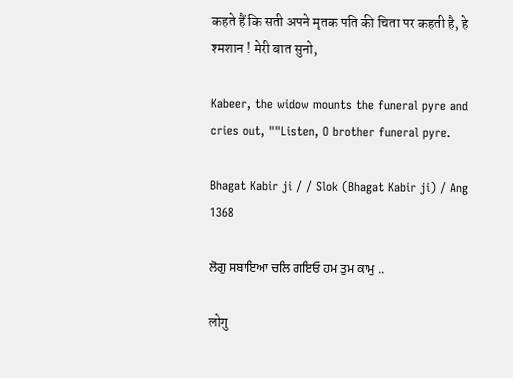कहते हैं कि सती अपने मृतक पति की चिता पर कहती है, हे श्मशान ! मेरी बात सुनो,

Kabeer, the widow mounts the funeral pyre and cries out, ""Listen, O brother funeral pyre.

Bhagat Kabir ji / / Slok (Bhagat Kabir ji) / Ang 1368

ਲੋਗੁ ਸਬਾਇਆ ਚਲਿ ਗਇਓ ਹਮ ਤੁਮ ਕਾਮੁ ..

लोगु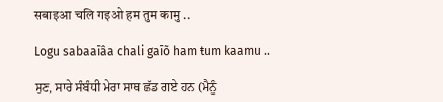सबाइआ चलि गइओ हम तुम कामु ..

Logu sabaaīâa chali gaīõ ham ŧum kaamu ..

ਸੁਣ, ਸਾਰੇ ਸੰਬੰਧੀ ਮੇਰਾ ਸਾਥ ਛੱਡ ਗਏ ਹਨ (ਮੈਨੂੰ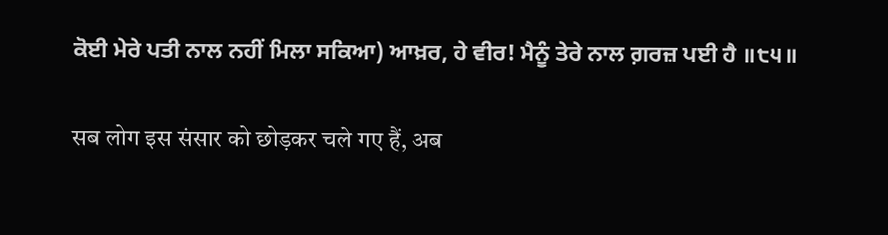ਕੋਈ ਮੇਰੇ ਪਤੀ ਨਾਲ ਨਹੀਂ ਮਿਲਾ ਸਕਿਆ) ਆਖ਼ਰ, ਹੇ ਵੀਰ! ਮੈਨੂੰ ਤੇਰੇ ਨਾਲ ਗ਼ਰਜ਼ ਪਈ ਹੈ ॥੮੫॥

सब लोग इस संसार को छोड़कर चले गए हैं, अब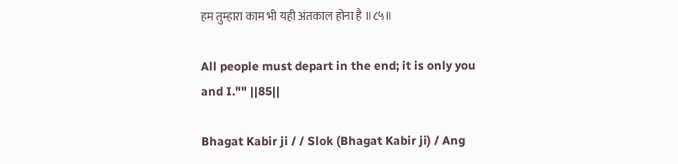हम तुम्हारा काम भी यही अंतकाल होना है ॥८५॥

All people must depart in the end; it is only you and I."" ||85||

Bhagat Kabir ji / / Slok (Bhagat Kabir ji) / Ang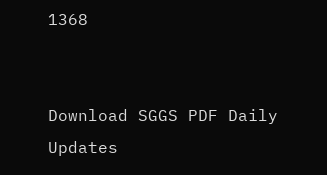1368


Download SGGS PDF Daily Updates